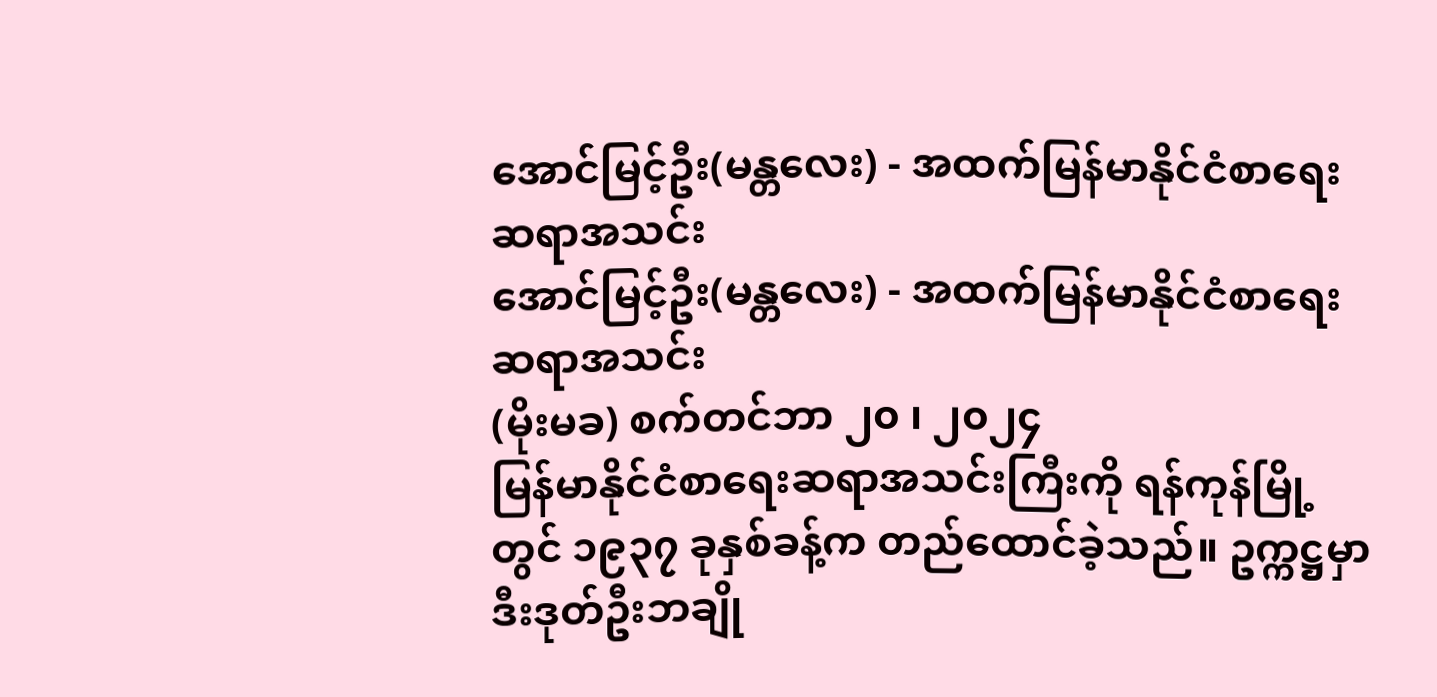အောင်မြင့်ဦး(မန္တလေး) - အထက်မြန်မာနိုင်ငံစာရေးဆရာအသင်း
အောင်မြင့်ဦး(မန္တလေး) - အထက်မြန်မာနိုင်ငံစာရေးဆရာအသင်း
(မိုးမခ) စက်တင်ဘာ ၂၀ ၊ ၂၀၂၄
မြန်မာနိုင်ငံစာရေးဆရာအသင်းကြီးကို ရန်ကုန်မြို့တွင် ၁၉၃၇ ခုနှစ်ခန့်က တည်ထောင်ခဲ့သည်။ ဥက္ကဋ္ဌမှာ ဒီးဒုတ်ဦးဘချို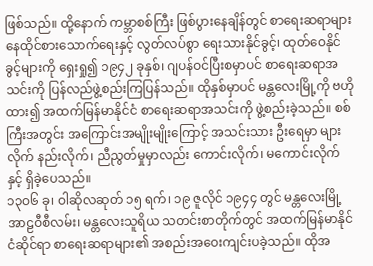ဖြစ်သည်။ ထို့နောက် ကမ္ဘာစစ်ကြီး ဖြစ်ပွားနေချိန်တွင် စာရေးဆရာများ နေထိုင်စားသောက်ရေးနှင့် လွတ်လပ်စွာ ရေးသားနိုင်ခွင့်၊ ထုတ်ဝေနိုင်ခွင့်များကို ရှေးရှု၍ ၁၉၄၂ ခုနှစ်၊ ဂျပန်ဝင်ပြီးစမှာပင် စာရေးဆရာအသင်းကို ပြန်လည်ဖွဲ့စည်းကြပြန်သည်။ ထိုနှစ်မှာပင် မန္တလေးမြို့ကို ဗဟိုထား၍ အထက်မြန်မာနိုင်ငံ စာရေးဆရာအသင်းကို ဖွဲ့စည်းခဲ့သည်။ စစ်ကြီးအတွင်း အကြောင်းအမျိုးမျိုးကြောင့် အသင်းသား ဦးရေမှာ များလိုက် နည်းလိုက်၊ ညီညွတ်မှုမှာလည်း ကောင်းလိုက်၊ မကောင်းလိုက်နှင့် ရှိခဲ့ပေသည်။
၁၃ဝ၆ ခု၊ ဝါဆိုလဆုတ် ၁၅ ရက်၊ ၁၉ ဇူလိုင် ၁၉၄၄ တွင် မန္တလေးမြို့ အာဠဝီစီလမ်း၊ မန္တလေးသူရိယ သတင်းစာတိုက်တွင် အထက်မြန်မာနိုင်ငံဆိုင်ရာ စာရေးဆရာများ၏ အစည်းအဝေးကျင်းပခဲ့သည်။ ထိုအ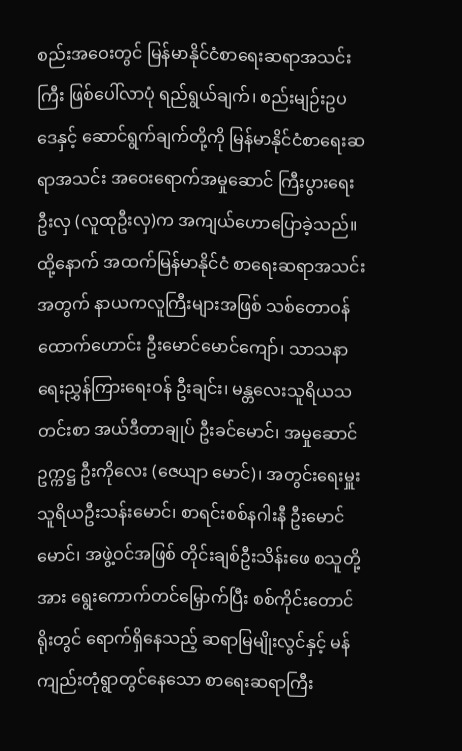စည်းအဝေးတွင် မြန်မာနိုင်ငံစာရေးဆရာအသင်းကြီး ဖြစ်ပေါ်လာပုံ ရည်ရွယ်ချက်၊ စည်းမျဉ်းဥပဒေနှင့် ဆောင်ရွက်ချက်တို့ကို မြန်မာနိုင်ငံစာရေးဆရာအသင်း အဝေးရောက်အမှုဆောင် ကြီးပွားရေးဦးလှ (လူထုဦးလှ)က အကျယ်ဟောပြောခဲ့သည်။
ထို့နောက် အထက်မြန်မာနိုင်ငံ စာရေးဆရာအသင်းအတွက် နာယကလူကြီးများအဖြစ် သစ်တောဝန်ထောက်ဟောင်း ဦးမောင်မောင်ကျော်၊ သာသနာရေးညွှန်ကြားရေးဝန် ဦးချင်း၊ မန္တလေးသူရိယသတင်းစာ အယ်ဒီတာချုပ် ဦးခင်မောင်၊ အမှုဆောင်ဥက္ကဋ္ဌ ဦးကိုလေး (ဇေယျာ မောင်)၊ အတွင်းရေးမှူး သူရိယဦးသန်းမောင်၊ စာရင်းစစ်နဂါးနီ ဦးမောင်မောင်၊ အဖွဲ့ဝင်အဖြစ် တိုင်းချစ်ဦးသိန်းဖေ စသူတို့အား ရွေးကောက်တင်မြှောက်ပြီး စစ်ကိုင်းတောင်ရိုးတွင် ရောက်ရှိနေသည့် ဆရာမြမျိုးလွင်နှင့် မန်ကျည်းတုံရွာတွင်နေသော စာရေးဆရာကြီး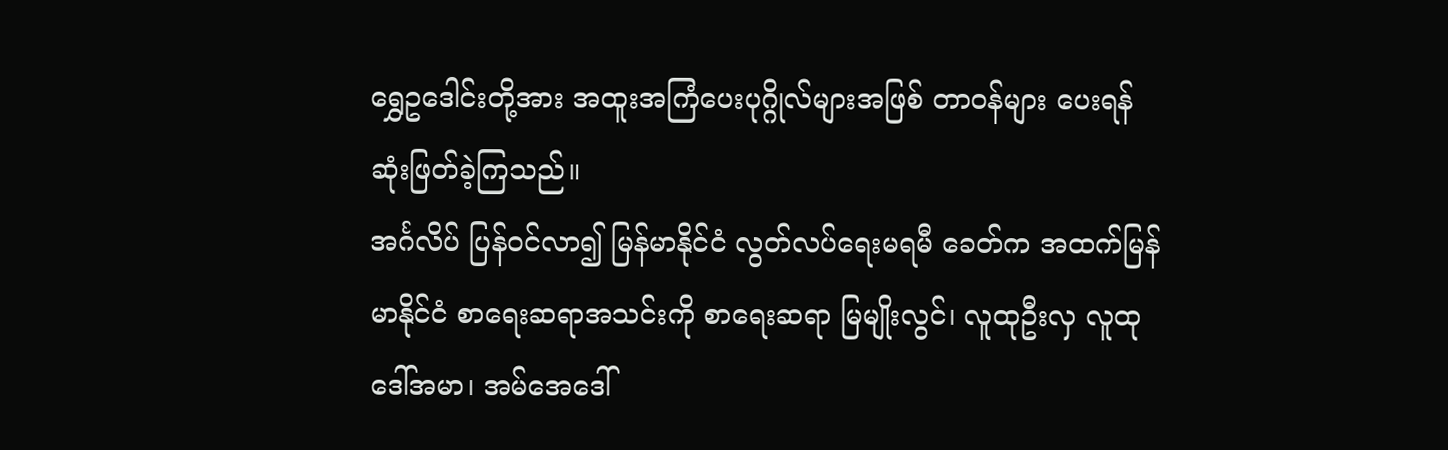ရွှေဥဒေါင်းတို့အား အထူးအကြံပေးပုဂ္ဂိုလ်များအဖြစ် တာဝန်များ ပေးရန် ဆုံးဖြတ်ခဲ့ကြသည်။
အင်္ဂလိပ် ပြန်ဝင်လာ၍ မြန်မာနိုင်ငံ လွတ်လပ်ရေးမရမီ ခေတ်က အထက်မြန်မာနိုင်ငံ စာရေးဆရာအသင်းကို စာရေးဆရာ မြမျိုးလွင်၊ လူထုဦးလှ လူထုဒေါ်အမာ၊ အမ်အေဒေါ်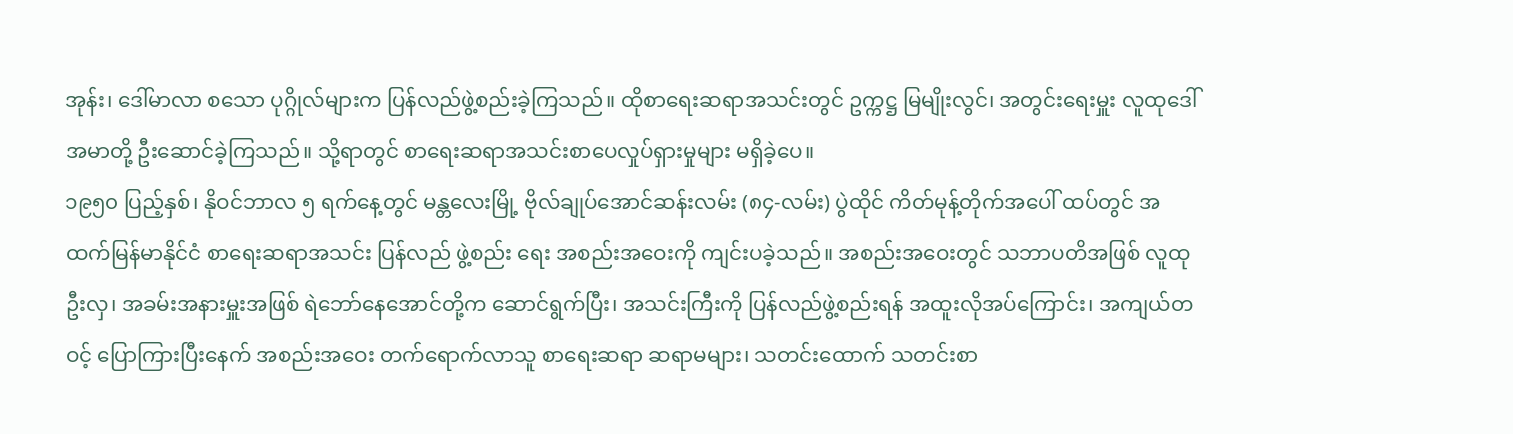အုန်း၊ ဒေါ်မာလာ စသော ပုဂ္ဂိုလ်များက ပြန်လည်ဖွဲ့စည်းခဲ့ကြသည်။ ထိုစာရေးဆရာအသင်းတွင် ဥက္ကဋ္ဌ မြမျိုးလွင်၊ အတွင်းရေးမှူး လူထုဒေါ်အမာတို့ ဦးဆောင်ခဲ့ကြသည်။ သို့ရာတွင် စာရေးဆရာအသင်းစာပေလှုပ်ရှားမှုများ မရှိခဲ့ပေ။
၁၉၅၀ ပြည့်နှစ်၊ နိုဝင်ဘာလ ၅ ရက်နေ့တွင် မန္တလေးမြို့ ဗိုလ်ချုပ်အောင်ဆန်းလမ်း (၈၄-လမ်း) ပွဲထိုင် ကိတ်မုန့်တိုက်အပေါ် ထပ်တွင် အထက်မြန်မာနိုင်ငံ စာရေးဆရာအသင်း ပြန်လည် ဖွဲ့စည်း ရေး အစည်းအဝေးကို ကျင်းပခဲ့သည်။ အစည်းအဝေးတွင် သဘာပတိအဖြစ် လူထုဦးလှ၊ အခမ်းအနားမှူးအဖြစ် ရဲဘော်နေအောင်တို့က ဆောင်ရွက်ပြီး၊ အသင်းကြီးကို ပြန်လည်ဖွဲ့စည်းရန် အထူးလိုအပ်ကြောင်း၊ အကျယ်တဝင့် ပြောကြားပြီးနေက် အစည်းအဝေး တက်ရောက်လာသူ စာရေးဆရာ ဆရာမများ၊ သတင်းထောက် သတင်းစာ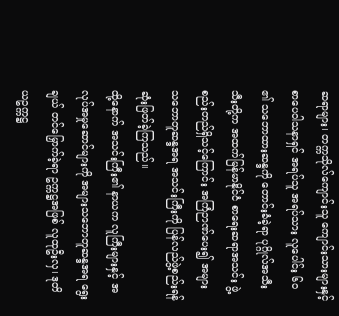ဆရာများ၊ တက္ကသိုလ်ကျောင်းသူ ကျောင်းသားများနှင့် စာပေဝါသနာရှင် အရပ်သူ အရပ်သား လူပေါင်း ၆ဝ ၏ သဘောထားဆန္ဒကို တောင်းခံခဲ့ရာ ပုဂ္ဂိုလ်အသီးသီးတို့က အထက်မြန်မာနိုင်ငံ စာရေးဆရာအသင်း ဖွဲ့စည်းတည်ရှိသင့်ကြောင်း အကြံဉာဏ်ပေး၍ အများ သဘောတူဆန္ဒအရ အသင်းကြီးကို ပြန်လည်ဖွဲ့စည်းရန် ဆုံးဖြတ်ခဲ့ကြသည်။
ထို့နောက် အသင်းကြီး၏ နာယက လူကြီးများနှင့် အလုပ်အမှုဆောင်များကို အများသဘောတူဆန္ဒအရ ရွေးချယ် တင်မြှောက်ခဲ့ရာ ဥက္ကဋ္ဌအဖြစ် လူထုဦးလှ၊ ဒုတိယဥက္ကဋ္ဌ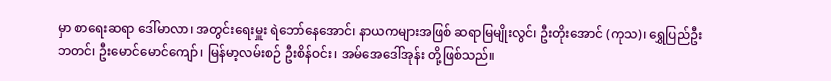မှာ စာရေးဆရာ ဒေါ်မာလာ၊ အတွင်းရေးမှူး ရဲဘော်နေအောင်၊ နာယကများအဖြစ် ဆရာမြမျိုးလွင်၊ ဦးတိုးအောင် (ကုသ)၊ ရွှေပြည်ဦးဘတင်၊ ဦးမောင်မောင်ကျော်၊ မြန်မာ့လမ်းစဉ် ဦးစိန်ဝင်း၊ အမ်အေဒေါ်အုန်း တို့ဖြစ်သည်။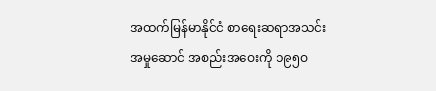အထက်မြန်မာနိုင်ငံ စာရေးဆရာအသင်း အမှုဆောင် အစည်းအဝေးကို ၁၉၅ဝ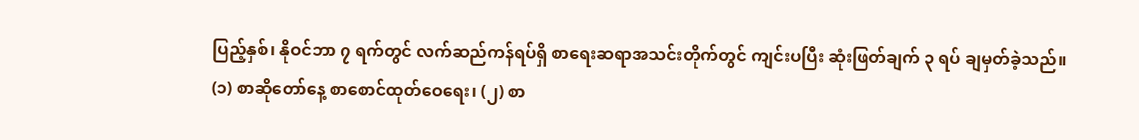ပြည့်နှစ်၊ နိုဝင်ဘာ ၇ ရက်တွင် လက်ဆည်ကန်ရပ်ရှိ စာရေးဆရာအသင်းတိုက်တွင် ကျင်းပပြီး ဆုံးဖြတ်ချက် ၃ ရပ် ချမှတ်ခဲ့သည်။
(၁) စာဆိုတော်နေ့ စာစောင်ထုတ်ဝေရေး၊ (၂) စာ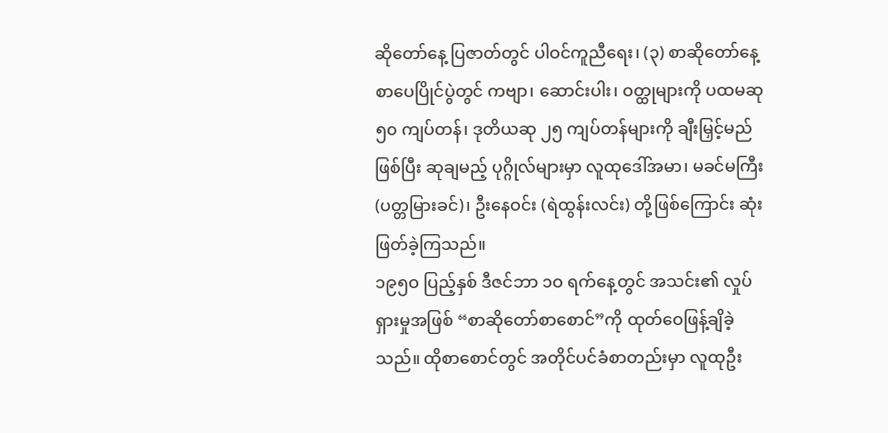ဆိုတော်နေ့ ပြဇာတ်တွင် ပါဝင်ကူညီရေး၊ (၃) စာဆိုတော်နေ့ စာပေပြိုင်ပွဲတွင် ကဗျာ၊ ဆောင်းပါး၊ ဝတ္ထုများကို ပထမဆု ၅၀ ကျပ်တန်၊ ဒုတိယဆု ၂၅ ကျပ်တန်များကို ချီးမြှင့်မည်ဖြစ်ပြီး ဆုချမည့် ပုဂ္ဂိုလ်များမှာ လူထုဒေါ်အမာ၊ မခင်မကြီး (ပတ္တမြားခင်)၊ ဦးနေဝင်း (ရဲထွန်းလင်း) တို့ဖြစ်ကြောင်း ဆုံးဖြတ်ခဲ့ကြသည်။
၁၉၅ဝ ပြည့်နှစ် ဒီဇင်ဘာ ၁ဝ ရက်နေ့တွင် အသင်း၏ လှုပ်ရှားမှုအဖြစ် “စာဆိုတော်စာစောင်”ကို ထုတ်ဝေဖြန့်ချိခဲ့သည်။ ထိုစာစောင်တွင် အတိုင်ပင်ခံစာတည်းမှာ လူထုဦး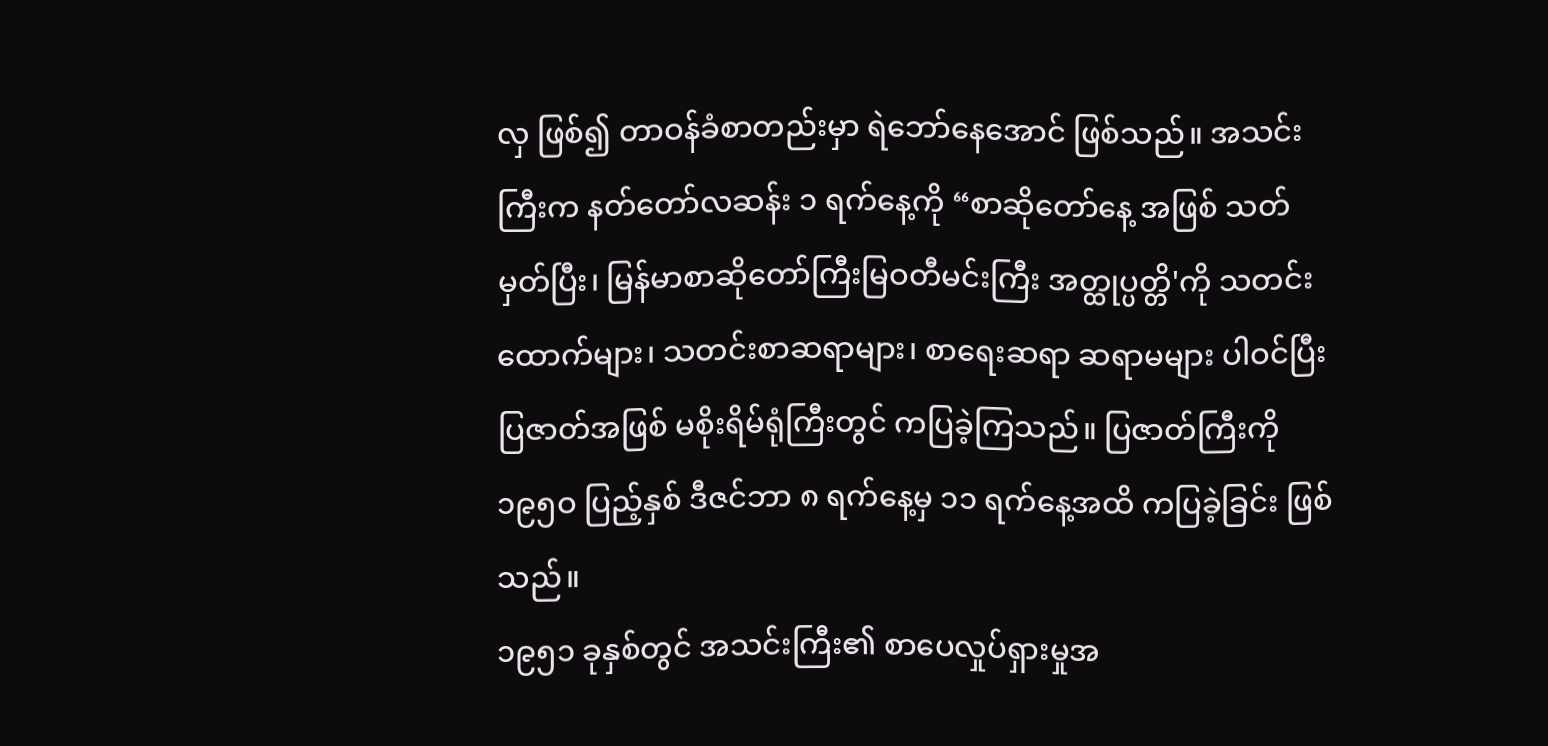လှ ဖြစ်၍ တာဝန်ခံစာတည်းမှာ ရဲဘော်နေအောင် ဖြစ်သည်။ အသင်းကြီးက နတ်တော်လဆန်း ၁ ရက်နေ့ကို “စာဆိုတော်နေ့ အဖြစ် သတ်မှတ်ပြီး၊ မြန်မာစာဆိုတော်ကြီးမြဝတီမင်းကြီး အတ္ထုပ္ပတ္တိ'ကို သတင်းထောက်များ၊ သတင်းစာဆရာများ၊ စာရေးဆရာ ဆရာမများ ပါဝင်ပြီး ပြဇာတ်အဖြစ် မစိုးရိမ်ရုံကြီးတွင် ကပြခဲ့ကြသည်။ ပြဇာတ်ကြီးကို ၁၉၅ဝ ပြည့်နှစ် ဒီဇင်ဘာ ၈ ရက်နေ့မှ ၁၁ ရက်နေ့အထိ ကပြခဲ့ခြင်း ဖြစ်သည်။
၁၉၅၁ ခုနှစ်တွင် အသင်းကြီး၏ စာပေလှုပ်ရှားမှုအ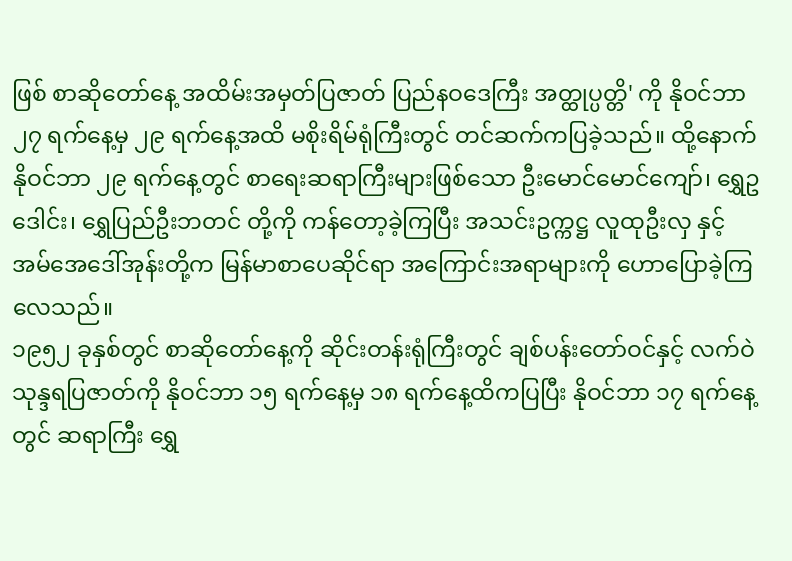ဖြစ် စာဆိုတော်နေ့ အထိမ်းအမှတ်ပြဇာတ် ပြည်နဝဒေကြီး အတ္ထုပ္ပတ္တိ' ကို နိုဝင်ဘာ ၂၇ ရက်နေ့မှ ၂၉ ရက်နေ့အထိ မစိုးရိမ်ရုံကြီးတွင် တင်ဆက်ကပြခဲ့သည်။ ထို့နောက် နိုဝင်ဘာ ၂၉ ရက်နေ့တွင် စာရေးဆရာကြီးများဖြစ်သော ဦးမောင်မောင်ကျော်၊ ရွှေဥဒေါင်း၊ ရွှေပြည်ဦးဘတင် တို့ကို ကန်တော့ခဲ့ကြပြီး အသင်းဥက္ကဋ္ဌ လူထုဦးလှ နှင့် အမ်အေဒေါ်အုန်းတို့က မြန်မာစာပေဆိုင်ရာ အကြောင်းအရာများကို ဟောပြောခဲ့ကြလေသည်။
၁၉၅၂ ခုနှစ်တွင် စာဆိုတော်နေ့ကို ဆိုင်းတန်းရုံကြီးတွင် ချစ်ပန်းတော်ဝင်နှင့် လက်ဝဲသုန္ဒရပြဇာတ်ကို နိုဝင်ဘာ ၁၅ ရက်နေ့မှ ၁၈ ရက်နေ့ထိကပြပြီး နိုဝင်ဘာ ၁၇ ရက်နေ့တွင် ဆရာကြီး ရွှေ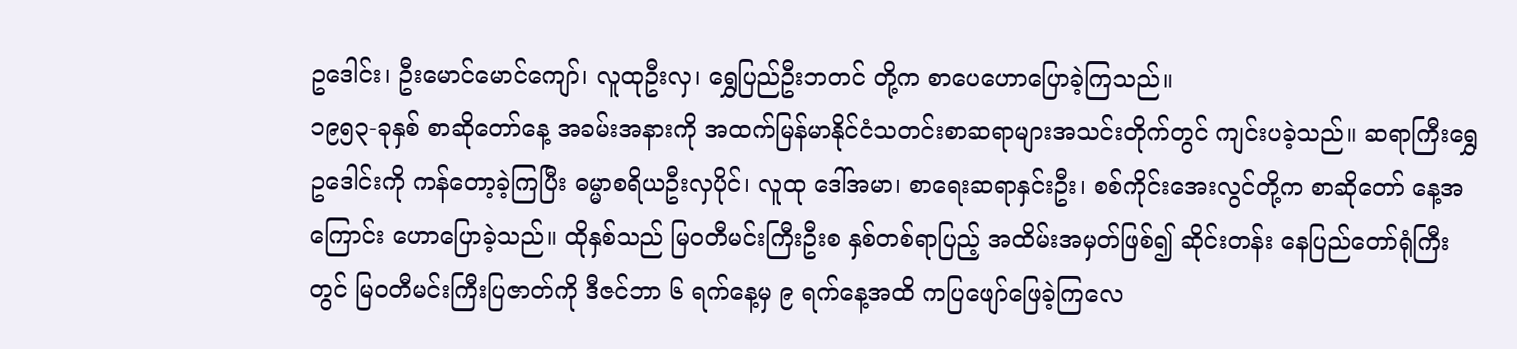ဥဒေါင်း၊ ဦးမောင်မောင်ကျော်၊ လူထုဦးလှ၊ ရွှေပြည်ဦးဘတင် တို့က စာပေဟောပြောခဲ့ကြသည်။
၁၉၅၃-ခုနှစ် စာဆိုတော်နေ့ အခမ်းအနားကို အထက်မြန်မာနိုင်ငံသတင်းစာဆရာများအသင်းတိုက်တွင် ကျင်းပခဲ့သည်။ ဆရာကြီးရွှေဥဒေါင်းကို ကန်တော့ခဲ့ကြပြီး ဓမ္မာစရိယဦးလှပိုင်၊ လူထု ဒေါ်အမာ၊ စာရေးဆရာနှင်းဦး၊ စစ်ကိုင်းအေးလွင်တို့က စာဆိုတော် နေ့အကြောင်း ဟောပြောခဲ့သည်။ ထိုနှစ်သည် မြဝတီမင်းကြီးဦးစ နှစ်တစ်ရာပြည့် အထိမ်းအမှတ်ဖြစ်၍ ဆိုင်းတန်း နေပြည်တော်ရုံကြီး တွင် မြဝတီမင်းကြီးပြဇာတ်ကို ဒီဇင်ဘာ ၆ ရက်နေ့မှ ၉ ရက်နေ့အထိ ကပြဖျော်ဖြေခဲ့ကြလေ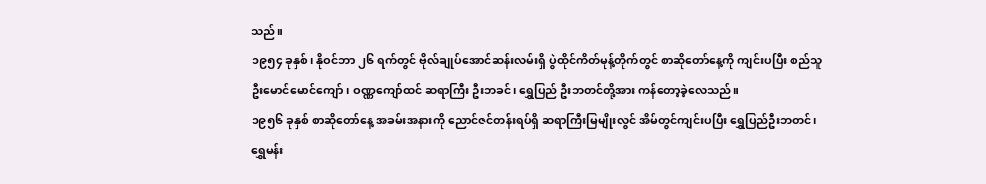သည်။
၁၉၅၄ ခုနှစ်၊ နိုဝင်ဘာ ၂၆ ရက်တွင် ဗိုလ်ချုပ်အောင်ဆန်းလမ်းရှိ ပွဲထိုင်ကိတ်မုန့်တိုက်တွင် စာဆိုတော်နေ့ကို ကျင်းပပြီး စည်သူ ဦးမောင်မောင်ကျော်၊ ဝဏ္ဏကျော်ထင် ဆရာကြီး ဦးဘခင်၊ ရွှေပြည် ဦးဘတင်တို့အား ကန်တော့ခဲ့လေသည်။
၁၉၅၆ ခုနှစ် စာဆိုတော်နေ့ အခမ်းအနားကို ညောင်ဇင်တန်းရပ်ရှိ ဆရာကြီးမြမျိုးလွင် အိမ်တွင်ကျင်းပပြီး ရွှေပြည်ဦးဘတင်၊ ရွှေမန်း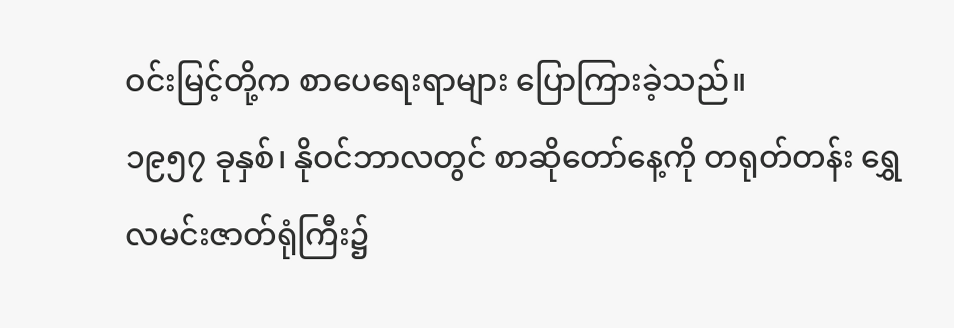ဝင်းမြင့်တို့က စာပေရေးရာများ ပြောကြားခဲ့သည်။
၁၉၅၇ ခုနှစ်၊ နိုဝင်ဘာလတွင် စာဆိုတော်နေ့ကို တရုတ်တန်း ရွှေလမင်းဇာတ်ရုံကြီး၌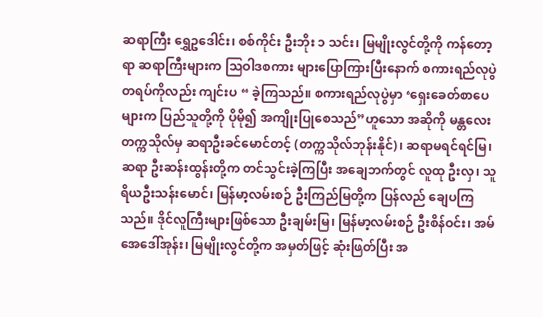ဆရာကြီး ရွှေဥဒေါင်း၊ စစ်ကိုင်း ဦးဘိုး ၁ သင်း၊ မြမျိုးလွင်တို့ကို ကန်တော့ရာ ဆရာကြီးများက သြဝါဒစကား များပြောကြားပြီးနောက် စကားရည်လုပွဲတရပ်ကိုလည်း ကျင်းပ “ ခဲ့ကြသည်။ စကားရည်လုပွဲမှာ ‘ရှေးခေတ်စာပေများက ပြည်သူတို့ကို ပိုမို၍ အကျိုးပြုစေသည်”ဟူသော အဆိုကို မန္တလေးတက္ကသိုလ်မှ ဆရာဦးခင်မောင်တင့် (တက္ကသိုလ်ဘုန်းနိုင်)၊ ဆရာမရင်ရင်မြ၊ ဆရာ ဦးဆန်းထွန်းတို့က တင်သွင်းခဲ့ကြပြီး အချေဘက်တွင် လူထု ဦးလှ၊ သူရိယဦးသန်းမောင်၊ မြန်မာ့လမ်းစဉ် ဦးကြည်မြတို့က ပြန်လည် ချေပကြသည်။ ဒိုင်လူကြီးများဖြစ်သော ဦးချမ်းမြ၊ မြန်မာ့လမ်းစဉ် ဦးစိန်ဝင်း၊ အမ်အေဒေါ်အုန်း၊ မြမျိုးလွင်တို့က အမှတ်ဖြင့် ဆုံးဖြတ်ပြီး အ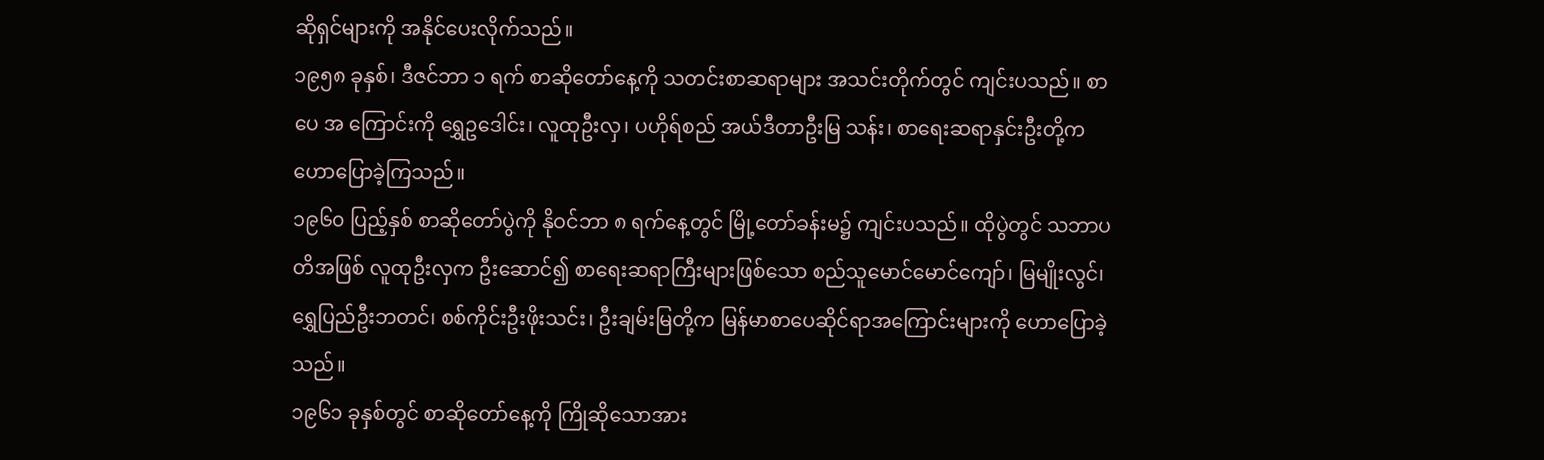ဆိုရှင်များကို အနိုင်ပေးလိုက်သည်။
၁၉၅၈ ခုနှစ်၊ ဒီဇင်ဘာ ၁ ရက် စာဆိုတော်နေ့ကို သတင်းစာဆရာများ အသင်းတိုက်တွင် ကျင်းပသည်။ စာပေ အ ကြောင်းကို ရွှေဥဒေါင်း၊ လူထုဦးလှ၊ ပဟိုရ်စည် အယ်ဒီတာဦးမြ သန်း၊ စာရေးဆရာနှင်းဦးတို့က ဟောပြောခဲ့ကြသည်။
၁၉၆၀ ပြည့်နှစ် စာဆိုတော်ပွဲကို နိုဝင်ဘာ ၈ ရက်နေ့တွင် မြို့တော်ခန်းမ၌ ကျင်းပသည်။ ထိုပွဲတွင် သဘာပတိအဖြစ် လူထုဦးလှက ဦးဆောင်၍ စာရေးဆရာကြီးများဖြစ်သော စည်သူမောင်မောင်ကျော်၊ မြမျိုးလွင်၊ ရွှေပြည်ဦးဘတင်၊ စစ်ကိုင်းဦးဖိုးသင်း၊ ဦးချမ်းမြတို့က မြန်မာစာပေဆိုင်ရာအကြောင်းများကို ဟောပြောခဲ့သည်။
၁၉၆၁ ခုနှစ်တွင် စာဆိုတော်နေ့ကို ကြိုဆိုသောအား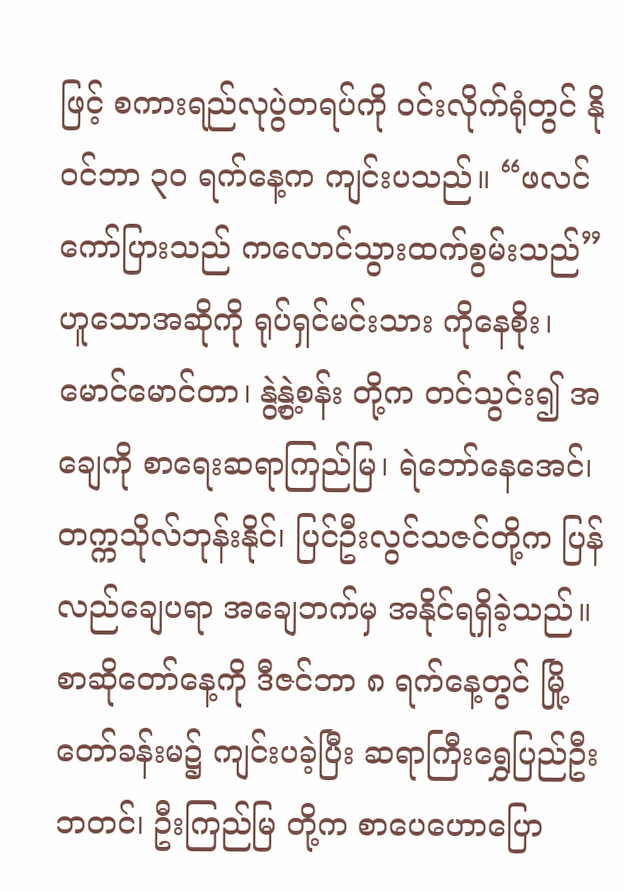ဖြင့် စကားရည်လုပွဲတရပ်ကို ဝင်းလိုက်ရုံတွင် နိုဝင်ဘာ ၃၀ ရက်နေ့က ကျင်းပသည်။ “ဖလင်ကော်ပြားသည် ကလောင်သွားထက်စွမ်းသည်” ဟူသောအဆိုကို ရုပ်ရှင်မင်းသား ကိုနေစိုး၊ မောင်မောင်တာ၊ နွဲ့နွဲ့စန်း တို့က တင်သွင်း၍ အချေကို စာရေးဆရာကြည်မြ၊ ရဲဘော်နေအေင်၊ တက္ကသိုလ်ဘုန်းနိုင်၊ ပြင်ဦးလွင်သဇင်တို့က ပြန်လည်ချေပရာ အချေဘက်မှ အနိုင်ရရှိခဲ့သည်။ စာဆိုတော်နေ့ကို ဒီဇင်ဘာ ၈ ရက်နေ့တွင် မြို့တော်ခန်းမ၌ ကျင်းပခဲ့ပြီး ဆရာကြီးရွှေပြည်ဦးဘတင်၊ ဦးကြည်မြ တို့က စာပေဟောပြော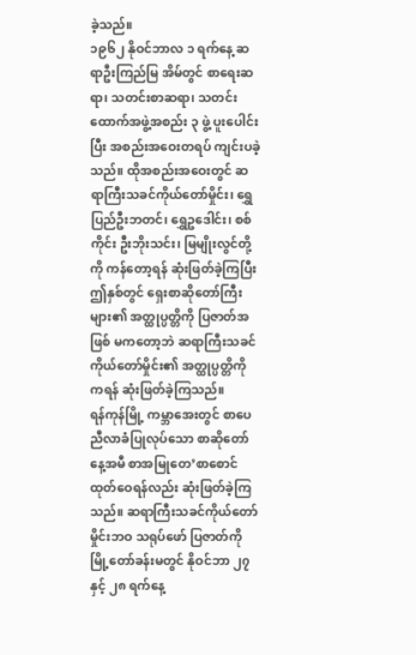ခဲ့သည်။
၁၉၆၂ နိုဝင်ဘာလ ၁ ရက်နေ့ ဆရာဦးကြည်မြ အိမ်တွင် စာရေးဆရာ၊ သတင်းစာဆရာ၊ သတင်းထောက်အဖွဲ့အစည်း ၃ ဖွဲ့ ပူးပေါင်းပြီး အစည်းအဝေးတရပ် ကျင်းပခဲ့သည်။ ထိုအစည်းအဝေးတွင် ဆရာကြီးသခင်ကိုယ်တော်မှိုင်း၊ ရွှေပြည်ဦးဘတင်၊ ရွှေဥဒေါင်း၊ စစ်ကိုင်း ဦးဘိုးသင်း၊ မြမျိုးလွင်တို့ကို ကန်တော့ရန် ဆုံးဖြတ်ခဲ့ကြပြီး ဤနှစ်တွင် ရှေးစာဆိုတော်ကြီးများ၏ အတ္ထုပ္ပတ္တိကို ပြဇာတ်အဖြစ် မကတော့ဘဲ ဆရာကြီးသခင်ကိုယ်တော်မှိုင်း၏ အတ္ထုပ္ပတ္တိကို ကရန် ဆုံးဖြတ်ခဲ့ကြသည်။
ရန်ကုန်မြို့ ကမ္ဘာအေးတွင် စာပေညီလာခံပြုလုပ်သော စာဆိုတော်နေ့အမီ စာအမြုတေ’စာစောင်ထုတ်ဝေရန်လည်း ဆုံးဖြတ်ခဲ့ကြသည်။ ဆရာကြီးသခင်ကိုယ်တော်မှိုင်းဘဝ သရုပ်ဖော် ပြဇာတ်ကို မြို့တော်ခန်းမတွင် နိုဝင်ဘာ ၂၇ နှင့် ၂၈ ရက်နေ့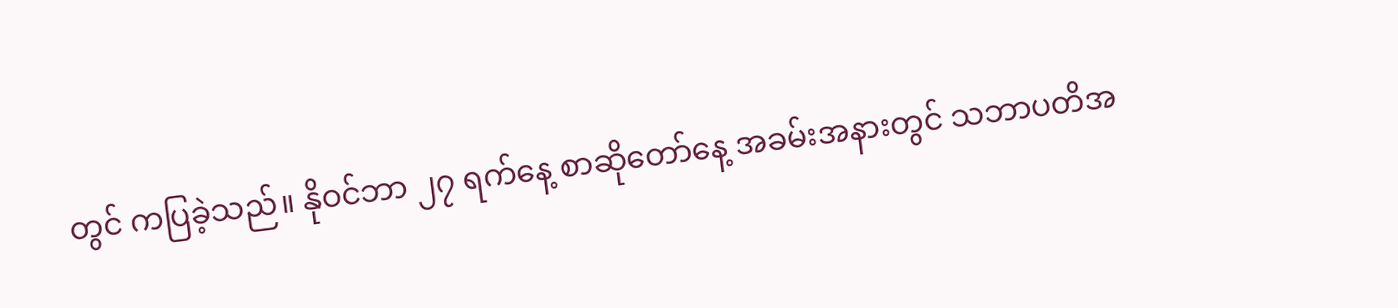တွင် ကပြခဲ့သည်။ နိုဝင်ဘာ ၂၇ ရက်နေ့ စာဆိုတော်နေ့ အခမ်းအနားတွင် သဘာပတိအ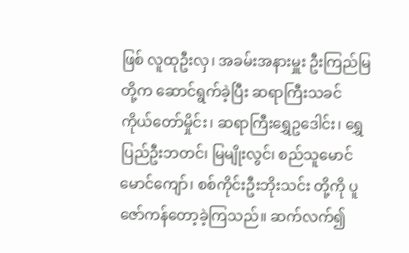ဖြစ် လူထုဦးလှ၊ အခမ်းအနားမှူး ဦးကြည်မြတို့က ဆောင်ရွက်ခဲ့ပြီး ဆရာကြီးသခင်ကိုယ်တော်မှိုင်း၊ ဆရာကြီးရွှေဥဒေါင်း၊ ရွှေပြည်ဦးဘတင်၊ မြမျိုးလွင်၊ စည်သူမောင်မောင်ကျော်၊ စစ်ကိုင်းဦးဘိုးသင်း တို့ကို ပူဇော်ကန်တော့ခဲ့ကြသည်။ ဆက်လက်၍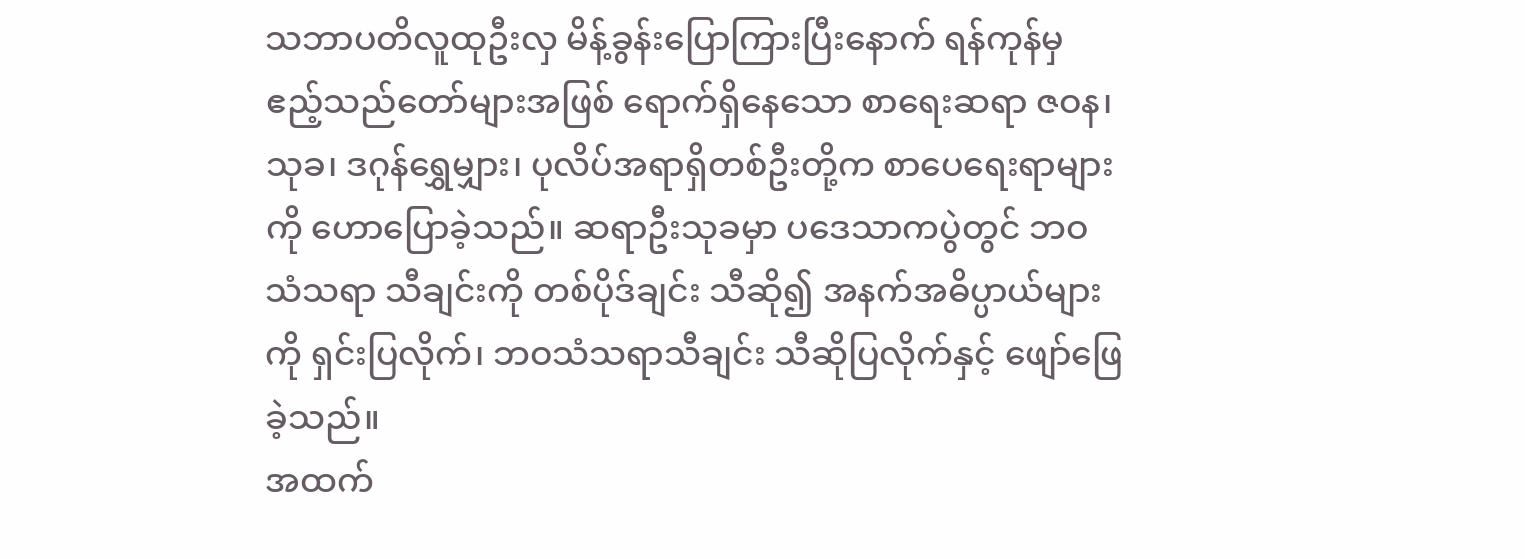သဘာပတိလူထုဦးလှ မိန့်ခွန်းပြောကြားပြီးနောက် ရန်ကုန်မှ ဧည့်သည်တော်များအဖြစ် ရောက်ရှိနေသော စာရေးဆရာ ဇဝန၊ သုခ၊ ဒဂုန်ရွှေမျှား၊ ပုလိပ်အရာရှိတစ်ဦးတို့က စာပေရေးရာများကို ဟောပြောခဲ့သည်။ ဆရာဦးသုခမှာ ပဒေသာကပွဲတွင် ဘဝသံသရာ သီချင်းကို တစ်ပိုဒ်ချင်း သီဆို၍ အနက်အဓိပ္ပာယ်များကို ရှင်းပြလိုက်၊ ဘဝသံသရာသီချင်း သီဆိုပြလိုက်နှင့် ဖျော်ဖြေခဲ့သည်။
အထက်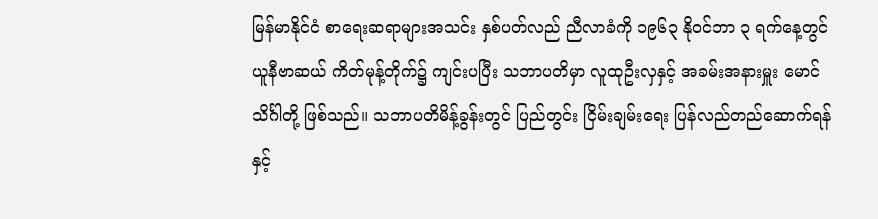မြန်မာနိုင်ငံ စာရေးဆရာများအသင်း နှစ်ပတ်လည် ညီလာခံကို ၁၉၆၃ နိုဝင်ဘာ ၃ ရက်နေ့တွင် ယူနီဗာဆယ် ကိတ်မုန့်တိုက်၌ ကျင်းပပြီး သဘာပတိမှာ လူထုဦးလှနှင့် အခမ်းအနားမှူး မောင်သိင်္ဂါတို့ ဖြစ်သည်။ သဘာပတိမိန့်ခွန်းတွင် ပြည်တွင်း ငြိမ်းချမ်းရေး ပြန်လည်တည်ဆောက်ရန်နှင့်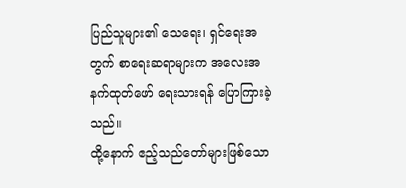ပြည်သူများ၏ သေရေး၊ ရှင်ရေးအတွက် စာရေးဆရာများက အလေးအနက်ထုတ်ဖော် ရေးသားရန် ပြောကြားခဲ့သည်။
ထို့နောက် ဧည့်သည်တော်များဖြစ်သော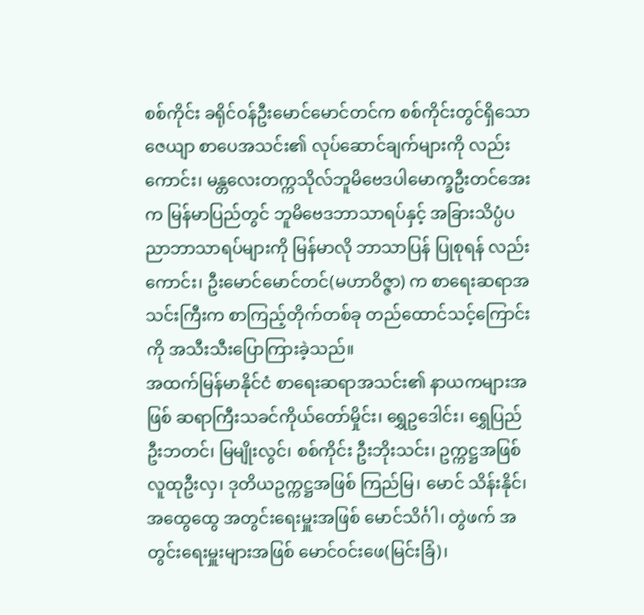စစ်ကိုင်း ခရိုင်ဝန်ဦးမောင်မောင်တင်က စစ်ကိုင်းတွင်ရှိသော ဇေယျာ စာပေအသင်း၏ လုပ်ဆောင်ချက်များကို လည်းကောင်း၊ မန္တလေးတက္ကသိုလ်ဘူမိဗေဒပါမောက္ခဦးတင်အေးက မြန်မာပြည်တွင် ဘူမိဗေဒဘာသာရပ်နှင့် အခြားသိပ္ပံပညာဘာသာရပ်များကို မြန်မာလို ဘာသာပြန် ပြုစုရန် လည်းကောင်း၊ ဦးမောင်မောင်တင်(မဟာဝိဇ္ဇာ) က စာရေးဆရာအသင်းကြီးက စာကြည့်တိုက်တစ်ခု တည်ထောင်သင့်ကြောင်းကို အသီးသီးပြောကြားခဲ့သည်။
အထက်မြန်မာနိုင်ငံ စာရေးဆရာအသင်း၏ နာယကများအဖြစ် ဆရာကြီးသခင်ကိုယ်တော်မှိုင်း၊ ရွှေဥဒေါင်း၊ ရွှေပြည်ဦးဘတင်၊ မြမျိုးလွင်၊ စစ်ကိုင်း ဦးဘိုးသင်း၊ ဥက္ကဋ္ဌအဖြစ် လူထုဦးလှ၊ ဒုတိယဥက္ကဋ္ဌအဖြစ် ကြည်မြ၊ မောင် သိန်းနိုင်၊ အထွေထွေ အတွင်းရေးမှူးအဖြစ် မောင်သိင်္ဂါ၊ တွဲဖက် အတွင်းရေးမှူးများအဖြစ် မောင်ဝင်းဖေ(မြင်းခြံ)၊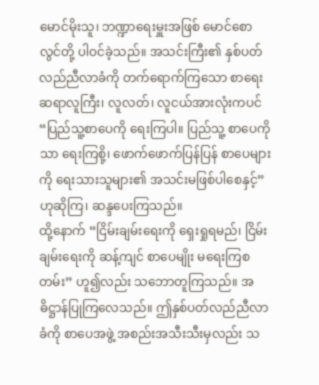မောင်မိုးသူ၊ ဘဏ္ဍာရေးမှူးအဖြစ် မောင်စောလွင်တို့ ပါဝင်ခဲ့သည်။ အသင်းကြီး၏ နှစ်ပတ်လည်ညီလာခံကို တက်ရောက်ကြသော စာရေးဆရာလူကြီး၊ လူလတ်၊ လူငယ်အားလုံးကပင် “ပြည်သူ့စာပေကို ရေးကြပါ။ ပြည်သူ့ စာပေကိုသာ ရေးကြစို့၊ ဖောက်ဖောက်ပြန်ပြန် စာပေများကို ရေးသားသူများ၏ အသင်းမဖြစ်ပါစေနှင့်”ဟုဆိုကြ၊ ဆန္ဒပေးကြသည်။
ထို့နောက် “ငြိမ်းချမ်းရေးကို ရှေးရှုရမည်၊ ငြိမ်းချမ်းရေးကို ဆန့်ကျင် စာပေမျိုး မရေးကြစတမ်း” ဟူ၍လည်း သဘောတူကြသည်။ အဓိဋ္ဌာန်ပြုကြလေသည်။ ဤနှစ်ပတ်လည်ညီလာခံကို စာပေအဖွဲ့ အစည်းအသီးသီးမှလည်း သ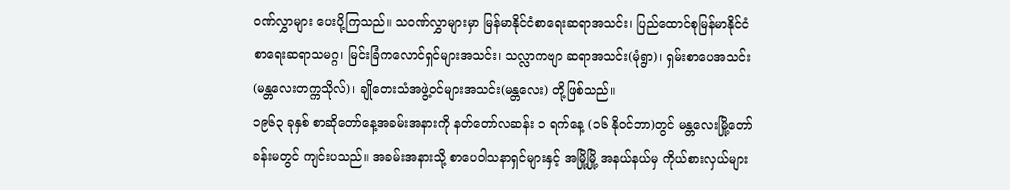ဝဏ်လွှာများ ပေးပို့ကြသည်။ သဝဏ်လွှာများမှာ မြန်မာနိုင်ငံစာရေးဆရာအသင်း၊ ပြည်ထောင်စုမြန်မာနိုင်ငံ စာရေးဆရာသမဂ္ဂ၊ မြင်းခြံကလောင်ရှင်များအသင်း၊ သလ္လာကဗျာ ဆရာအသင်း(မုံရွာ)၊ ရှမ်းစာပေအသင်း (မန္တလေးတက္ကသိုလ်)၊ ချိုတေးသံအဖွဲ့ဝင်များအသင်း(မန္တလေး) တို့ဖြစ်သည်။
၁၉၆၃ ခုနှစ် စာဆိုတော်နေ့အခမ်းအနားကို နတ်တော်လဆန်း ၁ ရက်နေ့ (၁၆ နိုဝင်ဘာ)တွင် မန္တလေးမြို့တော်ခန်းမတွင် ကျင်းပသည်။ အခမ်းအနားသို့ စာပေဝါသနာရှင်များနှင့် အမြို့မြို့ အနယ်နယ်မှ ကိုယ်စားလှယ်များ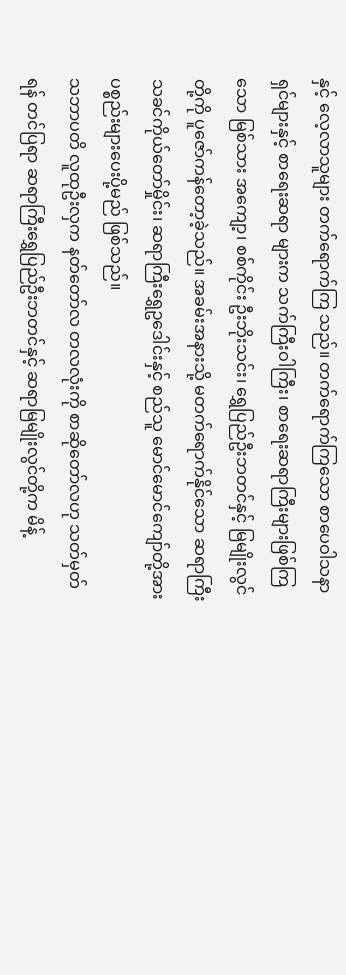နှင့် လေ့လာသူများ တက်ရောက်ကြ သည်။ တက်ရောက်ကြသော စာပေဝါသနာရှင်များနှင့် စာရေးဆရာ များက သက်ကြီးဝါကြီး၊ စာရေးဆရာကြီးများဖြစ်ကြသော မြစ်သား အကျော့၊ စစ်ကိုင်း ဦးဘိုးသင်း၊ ရွှေပြည်ဦးဘတင်နှင့် မြမျိုးလွင်တို့ကို ပူဇော်ကန်တော့ခဲ့သည်။ အခမ်းအနားသို့ မတက်ရောက်နိုင်သော ဆရာကြီးသခင်ကိုယ်တော်မှိုင်း၊ ဆရာကြီးရွှေဥဒေါင်းနှင့် စည်သူ မောင်မောင်ကျော်တို့အား ပစ္စည်းများပေးပို့မည် ဖြစ်သည်။
သဘာပတိ လူထုဦးလှက နတ်တော်လ တလလုံးကို စာဆိုတော်လဟု သတ်မှတ်ရန် တင်ပြရာ ဆရာကြီးရွှေပြည်ဦးဘတင်နှင့် ဆရာမြမျိုးလွင်တို့က မိန့်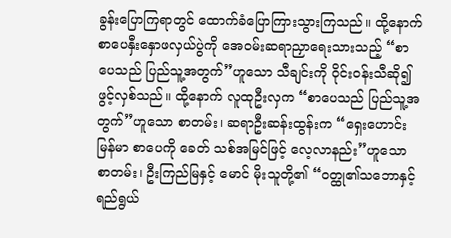ခွန်းပြောကြရာတွင် ထောက်ခံပြောကြားသွားကြသည်။ ထို့နောက် စာပေနှီးနှောဖလှယ်ပွဲကို အေဝမ်းဆရာညှာရေးသားသည့် “စာပေသည် ပြည်သူ့အတွက်”ဟူသော သီချင်းကို ဝိုင်းဝန်းသီဆို၍ ဖွင့်လှစ်သည်။ ထို့နောက် လူထုဦးလှက “စာပေသည် ပြည်သူ့အတွက်”ဟူသော စာတမ်း၊ ဆရာဦးဆန်းထွန်းက “ရှေးဟောင်းမြန်မာ စာပေကို ခေတ် သစ်အမြင်ဖြင့် လေ့လာနည်း”ဟူသော စာတမ်း၊ ဦးကြည်မြနှင့် မောင် မိုးသူတို့၏ “ဝတ္ထု၏သဘောနှင့်ရည်ရွယ်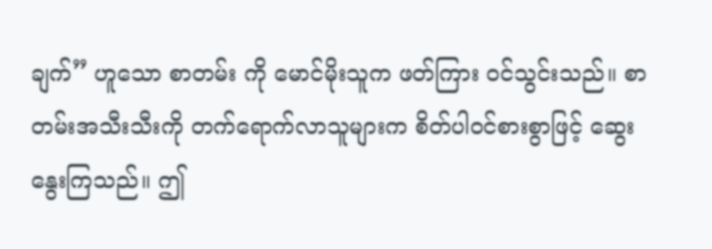ချက်” ဟူသော စာတမ်း ကို မောင်မိုးသူက ဖတ်ကြား ၀င်သွင်းသည်။ စာတမ်းအသီးသီးကို တက်ရောက်လာသူများက စိတ်ပါဝင်စားစွာဖြင့် ဆွေးနွေးကြသည်။ ဤ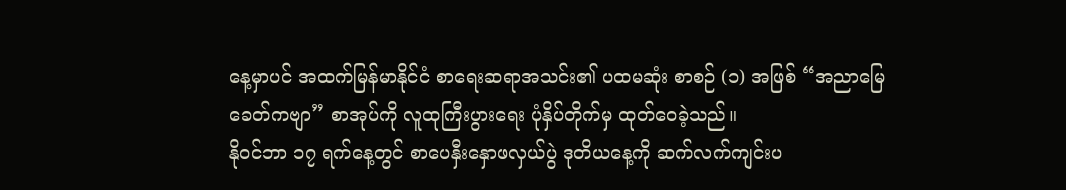နေ့မှာပင် အထက်မြန်မာနိုင်ငံ စာရေးဆရာအသင်း၏ ပထမဆုံး စာစဉ် (၁) အဖြစ် “အညာမြေခေတ်ကဗျာ” စာအုပ်ကို လူထုကြီးပွားရေး ပုံနှိပ်တိုက်မှ ထုတ်ဝေခဲ့သည်။
နိုဝင်ဘာ ၁၇ ရက်နေ့တွင် စာပေနှီးနှောဖလှယ်ပွဲ ဒုတိယနေ့ကို ဆက်လက်ကျင်းပ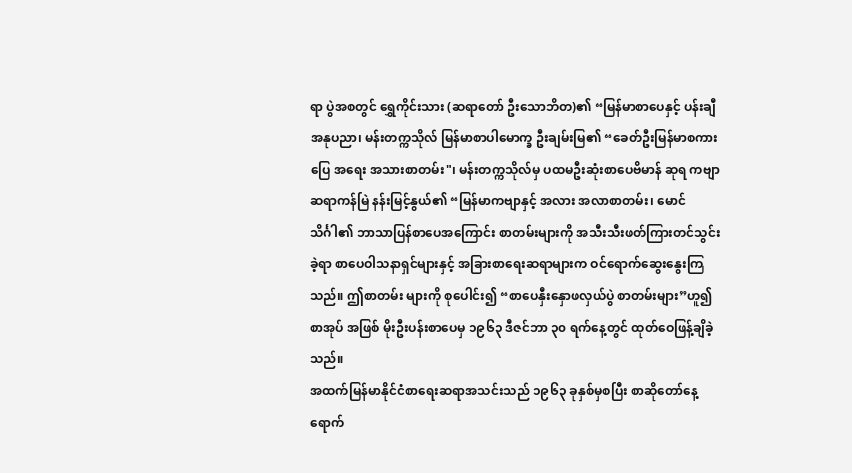ရာ ပွဲအစတွင် ရွှေကိုင်းသား (ဆရာတော် ဦးသောဘိတ)၏ “မြန်မာစာပေနှင့် ပန်းချီအနုပညာ၊ မန်းတက္ကသိုလ် မြန်မာစာပါမောက္ခ ဦးချမ်းမြ၏ “ခေတ်ဦးမြန်မာစကားပြေ အရေး အသားစာတမ်း"၊ မန်းတက္ကသိုလ်မှ ပထမဦးဆုံးစာပေဗိမာန် ဆုရ ကဗျာဆရာကန်မြဲ နန်းမြင့်နွယ်၏ “မြန်မာကဗျာနှင့် အလား အလာစာတမ်း၊ မောင်သိင်္ဂါ၏ ဘာသာပြန်စာပေအကြောင်း စာတမ်းများကို အသီးသီးဖတ်ကြားတင်သွင်းခဲ့ရာ စာပေဝါသနာရှင်များနှင့် အခြားစာရေးဆရာများက ဝင်ရောက်ဆွေးနွေးကြသည်။ ဤစာတမ်း များကို စုပေါင်း၍ “စာပေနှီးနှောဖလှယ်ပွဲ စာတမ်းများ”ဟူ၍ စာအုပ် အဖြစ် မိုးဦးပန်းစာပေမှ ၁၉၆၃ ဒီဇင်ဘာ ၃၀ ရက်နေ့တွင် ထုတ်ဝေဖြန့်ချိခဲ့သည်။
အထက်မြန်မာနိုင်ငံစာရေးဆရာအသင်းသည် ၁၉၆၃ ခုနှစ်မှစပြီး စာဆိုတော်နေ့ ရောက်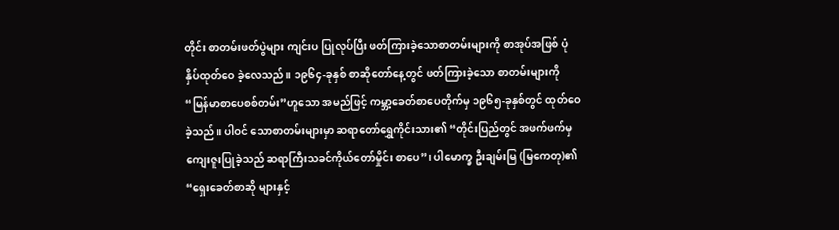တိုင်း စာတမ်းဖတ်ပွဲများ ကျင်းပ ပြုလုပ်ပြီး ဖတ်ကြားခဲ့သောစာတမ်းများကို စာအုပ်အဖြစ် ပုံနှိပ်ထုတ်ဝေ ခဲ့လေသည်။ ၁၉၆၄-ခုနှစ် စာဆိုတော်နေ့တွင် ဖတ်ကြားခဲ့သော စာတမ်းများကို “မြန်မာစာပေစစ်တမ်း”ဟူသော အမည်ဖြင့် ကမ္ဘာ့ခေတ်စာပေတိုက်မှ ၁၉၆၅-ခုနှစ်တွင် ထုတ်ဝေခဲ့သည်။ ပါဝင် သောစာတမ်းများမှာ ဆရာတော်ရွှေကိုင်းသား၏ “တိုင်းပြည်တွင် အဖက်ဖက်မှ ကျေးဇူးပြုခဲ့သည် ဆရာကြီးသခင်ကိုယ်တော်မှိုင်း စာပေ”၊ ပါမောက္ခ ဦးချမ်းမြ (မြကေတု)၏ “ရှေးခေတ်စာဆို များနှင့်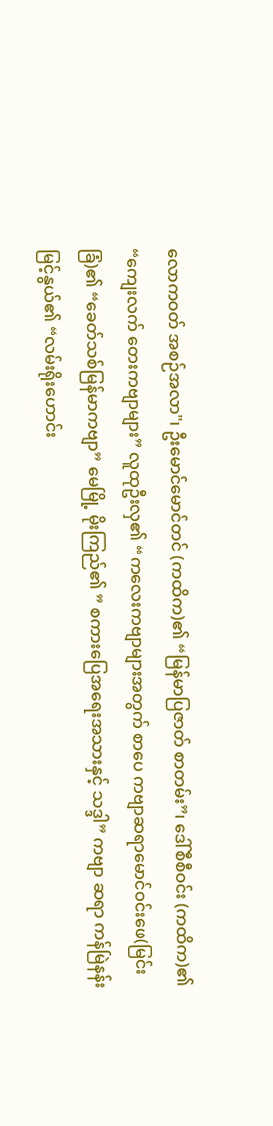လောကဝတ် အစဉ်အလာ"၊ ဦးမောင်မောင်တင် (ကထိက)၏ “မြန်မာပြဇာတ် စာတမ်း”၊ ဒေါ်စီစီဝင်း (ကထိက)၏ “ကျေးလက် တေးကဗျာများ” လူထုဦးလှ၏ “ကလေးကဗျာများအတွက် စာပေ ကဗျာဆရာမောင်ဝင်းဖေ(မြင်းခြံ)၏ “ခေတ်သစ်မြန်မာကဗျာ” မေမြို့ မိုးကြည်၏ ” စကားပြေအရေးအသားနှင့် သဒ္ဒါ” ကဗျာ ဆရာ ကန်မြဲနန်းမြင့်နွယ်၏ “လမ်းရိုးဟောင်း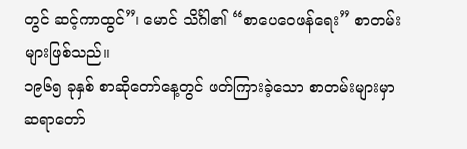တွင် ဆင့်ကာထွင်”၊ မောင် သိင်္ဂါ၏ “စာပေဝေဖန်ရေး” စာတမ်းများဖြစ်သည်။
၁၉၆၅ ခုနှစ် စာဆိုတော်နေ့တွင် ဖတ်ကြားခဲ့သော စာတမ်းများမှာ ဆရာတော်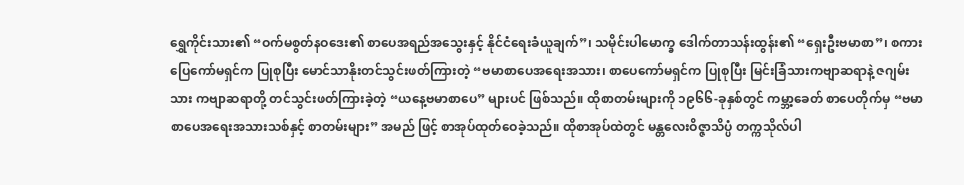ရွှေကိုင်းသား၏ “ဝက်မစွတ်နဝဒေး၏ စာပေအရည်အသွေးနှင့် နိုင်ငံရေးခံယူချက်”၊ သမိုင်းပါမောက္ခ ဒေါက်တာသန်းထွန်း၏ “ရှေးဦးဗမာစာ”၊ စကားပြေကော်မရှင်က ပြုစုပြီး မောင်သာနိုးတင်သွင်းဖတ်ကြားတဲ့ “ဗမာစာပေအရေးအသား၊ စာပေကော်မရှင်က ပြုစုပြီး မြင်းခြံသားကဗျာဆရာနဲ့ ဇဂျမ်းသား ကဗျာဆရာတို့ တင်သွင်းဖတ်ကြားခဲ့တဲ့ “ယနေ့ဗမာစာပေ” များပင် ဖြစ်သည်။ ထိုစာတမ်းများကို ၁၉၆၆-ခုနှစ်တွင် ကမ္ဘာ့ခေတ် စာပေတိုက်မှ “ဗမာစာပေအရေးအသားသစ်နှင့် စာတမ်းများ” အမည် ဖြင့် စာအုပ်ထုတ်ဝေခဲ့သည်။ ထိုစာအုပ်ထဲတွင် မန္တလေးဝိဇ္ဇာသိပ္ပံ တက္ကသိုလ်ပါ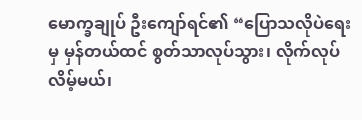မောက္ခချုပ် ဦးကျော်ရင်၏ “ပြောသလိုပဲရေးမှ မှန်တယ်ထင် စွတ်သာလုပ်သွား၊ လိုက်လုပ်လိမ့်မယ်၊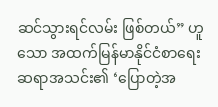ဆင်သွားရင်လမ်း ဖြစ်တယ်” ဟူသော အထက်မြန်မာနိုင်ငံစာရေးဆရာအသင်း၏ ‘ပြောတဲ့အ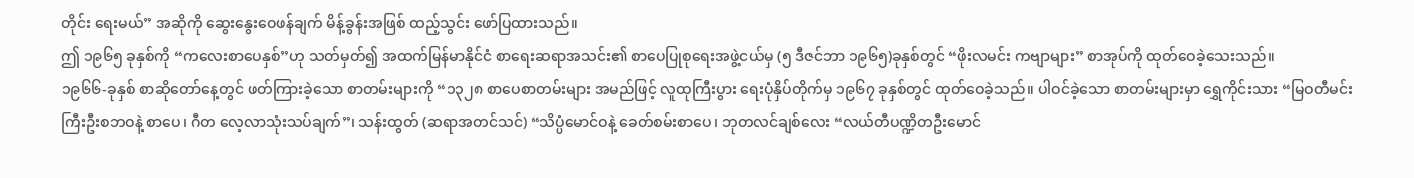တိုင်း ရေးမယ်” အဆိုကို ဆွေးနွေးဝေဖန်ချက် မိန့်ခွန်းအဖြစ် ထည့်သွင်း ဖော်ပြထားသည်။
ဤ ၁၉၆၅ ခုနှစ်ကို “ကလေးစာပေနှစ်”ဟု သတ်မှတ်၍ အထက်မြန်မာနိုင်ငံ စာရေးဆရာအသင်း၏ စာပေပြုစုရေးအဖွဲ့ငယ်မှ (၅ ဒီဇင်ဘာ ၁၉၆၅)ခုနှစ်တွင် “ဖိုးလမင်း ကဗျာများ” စာအုပ်ကို ထုတ်ဝေခဲ့သေးသည်။
၁၉၆၆-ခုနှစ် စာဆိုတော်နေ့တွင် ဖတ်ကြားခဲ့သော စာတမ်းများကို “၁၃၂၈ စာပေစာတမ်းများ အမည်ဖြင့် လူထုကြီးပွား ရေးပုံနှိပ်တိုက်မှ ၁၉၆၇ ခုနှစ်တွင် ထုတ်ဝေခဲ့သည်။ ပါဝင်ခဲ့သော စာတမ်းများမှာ ရွှေကိုင်းသား “မြဝတီမင်းကြီးဦးစဘဝနဲ့ စာပေ၊ ဂီတ လေ့လာသုံးသပ်ချက်”၊ သန်းထွတ် (ဆရာအတင်သင်) “သိပ္ပံမောင်ဝနဲ့ ခေတ်စမ်းစာပေ၊ ဘုတလင်ချစ်လေး “လယ်တီပဏ္ဍိတဦးမောင်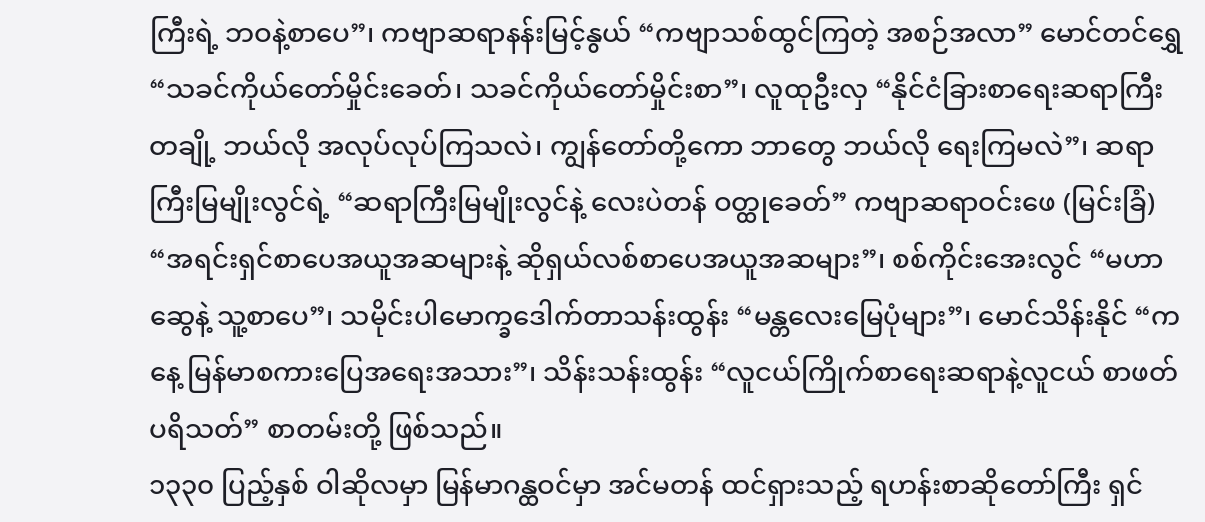ကြီးရဲ့ ဘဝနဲ့စာပေ”၊ ကဗျာဆရာနန်းမြင့်နွယ် “ကဗျာသစ်ထွင်ကြတဲ့ အစဉ်အလာ” မောင်တင်ရွှေ “သခင်ကိုယ်တော်မှိုင်းခေတ်၊ သခင်ကိုယ်တော်မှိုင်းစာ”၊ လူထုဦးလှ “နိုင်ငံခြားစာရေးဆရာကြီးတချို့ ဘယ်လို အလုပ်လုပ်ကြသလဲ၊ ကျွန်တော်တို့ကော ဘာတွေ ဘယ်လို ရေးကြမလဲ”၊ ဆရာကြီးမြမျိုးလွင်ရဲ့ “ဆရာကြီးမြမျိုးလွင်နဲ့ လေးပဲတန် ဝတ္ထုခေတ်” ကဗျာဆရာဝင်းဖေ (မြင်းခြံ) “အရင်းရှင်စာပေအယူအဆများနဲ့ ဆိုရှယ်လစ်စာပေအယူအဆများ”၊ စစ်ကိုင်းအေးလွင် “မဟာဆွေနဲ့ သူ့စာပေ”၊ သမိုင်းပါမောက္ခဒေါက်တာသန်းထွန်း “မန္တလေးမြေပုံများ”၊ မောင်သိန်းနိုင် “ကနေ့ မြန်မာစကားပြေအရေးအသား”၊ သိန်းသန်းထွန်း “လူငယ်ကြိုက်စာရေးဆရာနဲ့လူငယ် စာဖတ်ပရိသတ်” စာတမ်းတို့ ဖြစ်သည်။
၁၃၃၀ ပြည့်နှစ် ဝါဆိုလမှာ မြန်မာဂန္ထဝင်မှာ အင်မတန် ထင်ရှားသည့် ရဟန်းစာဆိုတော်ကြီး ရှင်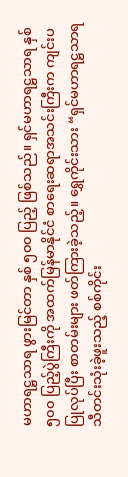မဟာရဋ္ဌသာရ ဖွားမြင်တာ နှစ် ၅၀၀ ပြည့် ဖြစ်သည်။ ရှင်မဟာရဋ္ဌသာရ နှစ် ၅၀၀ ပြည့်ပွဲကြီးကို အထက်မြန်မာနိုင်ငံ စာရေးဆရာအသင်းကြီးက ကျင်းပပြုလုပ်ပြီး စာတမ်းများ ဖတ်ကြားခဲ့သည့်။ ရွှေကိုင်းသား “ရှင်မဟာရဋ္ဌသာရ သီတင်းသုံးခဲ့ဖူးသည့် စစ်ကိုင်း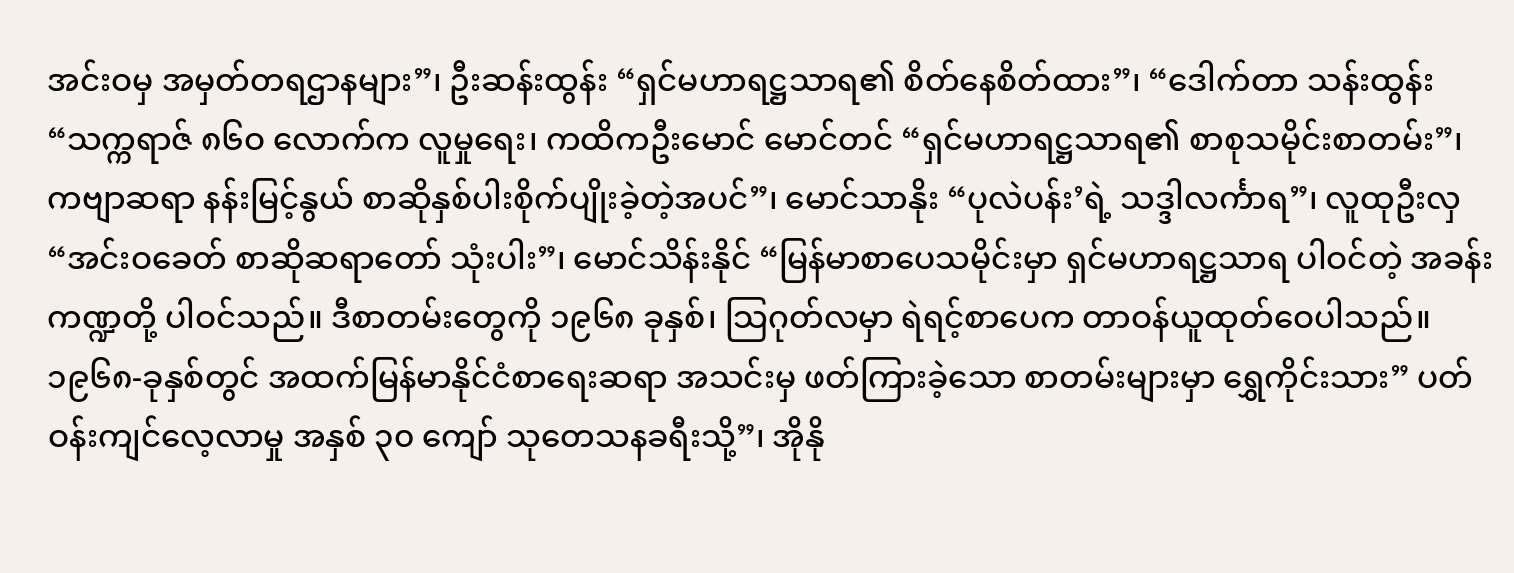အင်းဝမှ အမှတ်တရဌာနများ”၊ ဦးဆန်းထွန်း “ရှင်မဟာရဋ္ဌသာရ၏ စိတ်နေစိတ်ထား”၊ “ဒေါက်တာ သန်းထွန်း “သက္ကရာဇ် ၈၆ဝ လောက်က လူမှုရေး၊ ကထိကဦးမောင် မောင်တင် “ရှင်မဟာရဋ္ဌသာရ၏ စာစုသမိုင်းစာတမ်း”၊ ကဗျာဆရာ နန်းမြင့်နွယ် စာဆိုနှစ်ပါးစိုက်ပျိုးခဲ့တဲ့အပင်”၊ မောင်သာနိုး “ပုလဲပန်း’ရဲ့ သဒ္ဒါလင်္ကာရ”၊ လူထုဦးလှ “အင်းဝခေတ် စာဆိုဆရာတော် သုံးပါး”၊ မောင်သိန်းနိုင် “မြန်မာစာပေသမိုင်းမှာ ရှင်မဟာရဋ္ဌသာရ ပါဝင်တဲ့ အခန်းကဏ္ဍတို့ ပါဝင်သည်။ ဒီစာတမ်းတွေကို ၁၉၆၈ ခုနှစ်၊ သြဂုတ်လမှာ ရဲရင့်စာပေက တာဝန်ယူထုတ်ဝေပါသည်။
၁၉၆၈-ခုနှစ်တွင် အထက်မြန်မာနိုင်ငံစာရေးဆရာ အသင်းမှ ဖတ်ကြားခဲ့သော စာတမ်းများမှာ ရွှေကိုင်းသား” ပတ်ဝန်းကျင်လေ့လာမှု အနှစ် ၃၀ ကျော် သုတေသနခရီးသို့”၊ အိုနို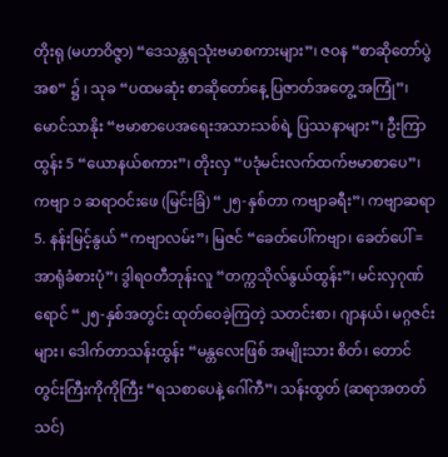တိုးရု (မဟာဝိဇ္ဇာ) “ဒေသန္တရသုံးဗမာစကားများ”၊ ဇဝန “စာဆိုတော်ပွဲအစ” ၌ ၊ သုခ “ပထမဆုံး စာဆိုတော်နေ့ ပြဇာတ်အတွေ့ အကြုံ”၊ မောင်သာနိုး “ဗမာစာပေအရေးအသားသစ်ရဲ့ ပြဿနာများ”၊ ဦးကြာထွန်း 5 “ယောနယ်စကား”၊ တိုးလှ “ပဒုံမင်းလက်ထက်ဗမာစာပေ”၊ ကဗျာ ၁ ဆရာဝင်းဖေ (မြင်းခြံ) “၂၅-နှစ်တာ ကဗျာခရီး”၊ ကဗျာဆရာ 5. နန်းမြင့်နွယ် “ကဗျာလမ်း”၊ မြဇင် “ခေတ်ပေါ်ကဗျာ၊ ခေတ်ပေါ် = အာရုံခံစားပုံ”၊ ဒွါရဝတီဘုန်းလူ “တက္ကသိုလ်နွယ်ထွန်း”၊ မင်းလှဂုဏ်ရောင် “၂၅-နှစ်အတွင်း ထုတ်ဝေခဲ့ကြတဲ့ သတင်းစာ၊ ဂျာနယ်၊ မဂ္ဂဇင်းများ၊ ဒေါက်တာသန်းထွန်း “မန္တလေးဖြစ် အမျိုးသား စိတ်၊ တောင်တွင်းကြီးကိုကိုကြီး “ရသစာပေနဲ့ ဂေါ်ကီ”၊ သန်းထွတ် (ဆရာအတတ်သင်)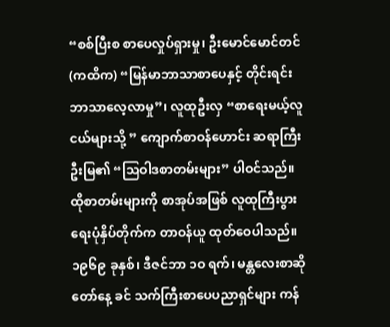“စစ်ပြီးစ စာပေလှုပ်ရှားမှု၊ ဦးမောင်မောင်တင် (ကထိက) “မြန်မာဘာသာစာပေနှင့် တိုင်းရင်းဘာသာလေ့လာမှု”၊ လူထုဦးလှ “စာရေးမယ့်လူငယ်များသို့ ” ကျောက်စာဝန်ဟောင်း ဆရာကြီးဦးမြ၏ “သြဝါဒစာတမ်းများ” ပါဝင်သည်။ ထိုစာတမ်းများကို စာအုပ်အဖြစ် လူထုကြီးပွားရေးပုံနှိပ်တိုက်က တာဝန်ယူ ထုတ်ဝေပါသည်။
၁၉၆၉ ခုနှစ်၊ ဒီဇင်ဘာ ၁ဝ ရက်၊ မန္တလေးစာဆိုတော်နေ့ ခင် သက်ကြီးစာပေပညာရှင်များ ကန်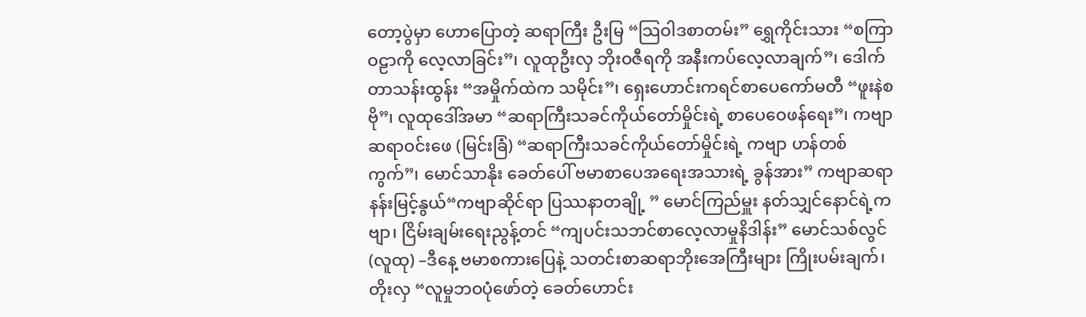တော့ပွဲမှာ ဟောပြောတဲ့ ဆရာကြီး ဦးမြ “သြဝါဒစာတမ်း” ရွှေကိုင်းသား “စကြာဝဠာကို လေ့လာခြင်း”၊ လူထုဦးလှ ဘိုးဝဇီရကို အနီးကပ်လေ့လာချက်”၊ ဒေါက်တာသန်းထွန်း “အမှိုက်ထဲက သမိုင်း”၊ ရှေးဟောင်းကရင်စာပေကော်မတီ “ဖူးနဲစဗို”၊ လူထုဒေါ်အမာ “ဆရာကြီးသခင်ကိုယ်တော်မှိုင်းရဲ့ စာပေဝေဖန်ရေး”၊ ကဗျာဆရာဝင်းဖေ (မြင်းခြံ) “ဆရာကြီးသခင်ကိုယ်တော်မှိုင်းရဲ့ ကဗျာ ဟန်တစ်ကွက်”၊ မောင်သာနိုး ခေတ်ပေါ် ဗမာစာပေအရေးအသားရဲ့ ခွန်အား” ကဗျာဆရာနန်းမြင့်နွယ်“ကဗျာဆိုင်ရာ ပြဿနာတချို့ ” မောင်ကြည်မှူး နတ်သျှင်နောင်ရဲ့ကဗျာ၊ ငြိမ်းချမ်းရေးညွန့်တင် “ကျပင်းသဘင်စာလေ့လာမှုနိဒါန်း” မောင်သစ်လွင်(လူထု) –ဒီနေ့ ဗမာစကားပြေနဲ့ သတင်းစာဆရာဘိုးအေကြီးများ ကြိုးပမ်းချက်၊ တိုးလှ “လူမှုဘဝပုံဖော်တဲ့ ခေတ်ဟောင်း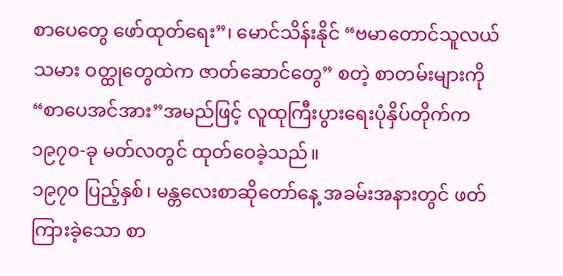စာပေတွေ ဖော်ထုတ်ရေး”၊ မောင်သိန်းနိုင် “ဗမာတောင်သူလယ်သမား ဝတ္ထုတွေထဲက ဇာတ်ဆောင်တွေ” စတဲ့ စာတမ်းများကို “စာပေအင်အား”အမည်ဖြင့် လူထုကြီးပွားရေးပုံနှိပ်တိုက်က ၁၉၇၀-ခု မတ်လတွင် ထုတ်ဝေခဲ့သည်။
၁၉၇၀ ပြည့်နှစ်၊ မန္တလေးစာဆိုတော်နေ့ အခမ်းအနားတွင် ဖတ်ကြားခဲ့သော စာ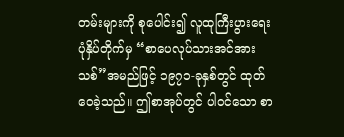တမ်းများကို စုပေါင်း၍ လူထုကြီးပွားရေးပုံနှိပ်တိုက်မှ “စာပေလုပ်သားအင်အားသစ်”အမည်ဖြင့် ၁၉၇၁-ခုနှစ်တွင် ထုတ်ဝေခဲ့သည်။ ဤစာအုပ်တွင် ပါဝင်သော စာ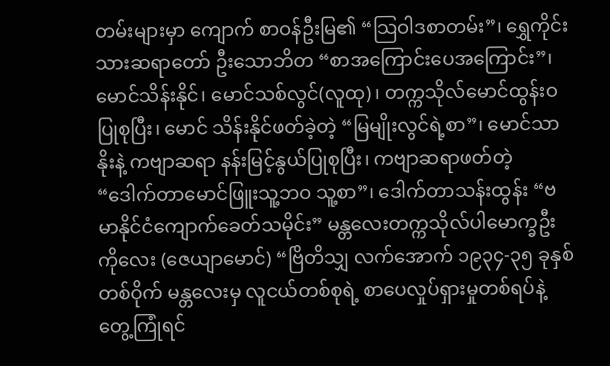တမ်းများမှာ ကျောက် စာဝန်ဦးမြ၏ “သြဝါဒစာတမ်း”၊ ရွှေကိုင်းသားဆရာတော် ဦးသောဘိတ “စာအကြောင်းပေအကြောင်း”၊ မောင်သိန်းနိုင်၊ မောင်သစ်လွင်(လူထု)၊ တက္ကသိုလ်မောင်ထွန်းဝ ပြုစုပြီး၊ မောင် သိန်းနိုင်ဖတ်ခဲ့တဲ့ “မြမျိုးလွင်ရဲ့စာ”၊ မောင်သာနိုးနဲ့ ကဗျာဆရာ နန်းမြင့်နွယ်ပြုစုပြီး၊ ကဗျာဆရာဖတ်တဲ့ “ဒေါက်တာမောင်ဖြူးသူ့ဘဝ သူ့စာ”၊ ဒေါက်တာသန်းထွန်း “ဗမာနိုင်ငံကျောက်ခေတ်သမိုင်း” မန္တလေးတက္ကသိုလ်ပါမောက္ခဦးကိုလေး (ဇေယျာမောင်) “ဗြိတိသျှ လက်အောက် ၁၉၃၄-၃၅ ခုနှစ် တစ်ဝိုက် မန္တလေးမှ လူငယ်တစ်စုရဲ့ စာပေလှုပ်ရှားမှုတစ်ရပ်နဲ့ တွေ့ကြုံရင်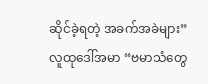ဆိုင်ခဲ့ရတဲ့ အခက်အခဲများ” လူထုဒေါ်အမာ “ဗမာသံတွေ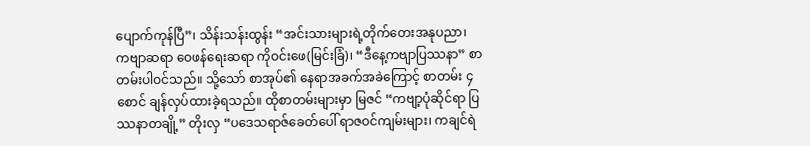ပျောက်ကုန်ပြီ”၊ သိန်းသန်းထွန်း “အင်းသားများရဲ့တိုက်တေးအနုပညာ၊ ကဗျာဆရာ ဝေဖန်ရေးဆရာ ကိုဝင်းဖေ(မြင်းခြံ)၊ “ဒီနေ့ကဗျာပြဿနာ” စာတမ်းပါဝင်သည်။ သို့သော် စာအုပ်၏ နေရာအခက်အခဲကြောင့် စာတမ်း ၄ စောင် ချန်လှပ်ထားခဲ့ရသည်။ ထိုစာတမ်းများမှာ မြဇင် “ကဗျာ့ပုံဆိုင်ရာ ပြဿနာတချို့” တိုးလှ “ပဒေသရာဇ်ခေတ်ပေါ် ရာဇဝင်ကျမ်းများ၊ ကချင်ရဲ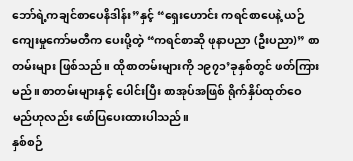ဘော်ရဲ့ကချင်စာပေနိဒါန်း”နှင့် “ရှေးဟောင်း ကရင်စာပေနဲ့ ယဉ်ကျေးမှုကော်မတီက ပေးပို့တဲ့ “ကရင်စာဆို ဖုနာပညာ (ဦးပညာ)” စာတမ်းများ ဖြစ်သည်။ ထိုစာတမ်းများကို ၁၉၇၁’ခုနှစ်တွင် ဖတ်ကြား မည်။ စာတမ်းများနှင့် ပေါင်းပြီး စာအုပ်အဖြစ် ရိုက်နှိပ်ထုတ်ဝေမည်ဟုလည်း ဖော်ပြပေးထားပါသည်။
နှစ်စဉ်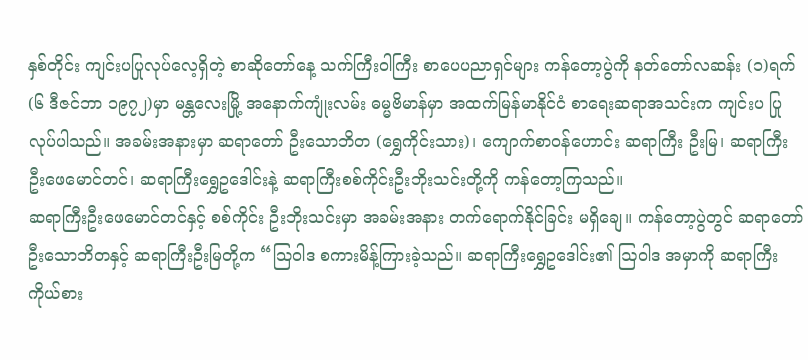နှစ်တိုင်း ကျင်းပပြုလုပ်လေ့ရှိတဲ့ စာဆိုတော်နေ့ သက်ကြီးဝါကြီး စာပေပညာရှင်များ ကန်တော့ပွဲကို နတ်တော်လဆန်း (၁)ရက် (၆ ဒီဇင်ဘာ ၁၉၇၂)မှာ မန္တလေးမြို့ အနောက်ကျုံးလမ်း ဓမ္မဗိမာန်မှာ အထက်မြန်မာနိုင်ငံ စာရေးဆရာအသင်းက ကျင်းပ ပြုလုပ်ပါသည်။ အခမ်းအနားမှာ ဆရာတော် ဦးသောဘိတ (ရွှေကိုင်းသား)၊ ကျောက်စာဝန်ဟောင်း ဆရာကြီး ဦးမြ၊ ဆရာကြီး ဦးဖေမောင်တင်၊ ဆရာကြီးရွှေဥဒေါင်းနဲ့ ဆရာကြီးစစ်ကိုင်းဦးဘိုးသင်းတို့ကို ကန်တော့ကြသည်။
ဆရာကြီးဦးဖေမောင်တင်နှင့် စစ်ကိုင်း ဦးဘိုးသင်းမှာ အခမ်းအနား တက်ရောက်နိုင်ခြင်း မရှိချေ။ ကန်တော့ပွဲတွင် ဆရာတော်ဦးသောဘိတနှင့် ဆရာကြီးဦးမြတို့က “သြဝါဒ စကားမိန့်ကြားခဲ့သည်။ ဆရာကြီးရွှေဥဒေါင်း၏ ဩဝါဒ အမှာကို ဆရာကြီးကိုယ်စား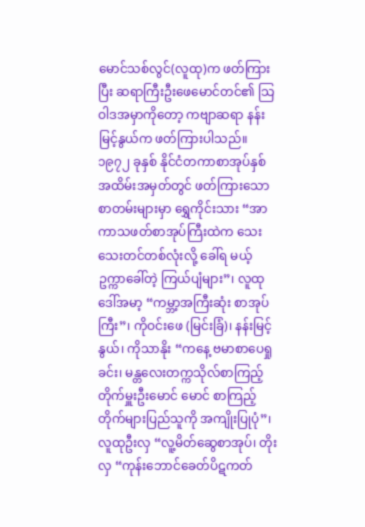မောင်သစ်လွင်(လူထု)က ဖတ်ကြားပြီး ဆရာကြီးဦးဖေမောင်တင်၏ သြဝါဒအမှာကိုတော့ ကဗျာဆရာ နန်းမြင့်နွယ်က ဖတ်ကြားပါသည်။
၁၉၇၂ ခုနှစ် နိုင်ငံတကာစာအုပ်နှစ် အထိမ်းအမှတ်တွင် ဖတ်ကြားသော စာတမ်းများမှာ ရွှေကိုင်းသား “အာကာသဖတ်စာအုပ်ကြီးထဲက သေးသေးတင်တစ်လုံးလို့ ခေါ်ရ မယ့် ဥက္ကာခေါ်တဲ့ ကြယ်ပျံများ”၊ လူထုဒေါ်အမာ့ “ကမ္ဘာ့အကြီးဆုံး စာအုပ်ကြီး”၊ ကိုဝင်းဖေ (မြင်းခြံ)၊ နန်းမြင့်နွယ်၊ ကိုသာနိုး “ကနေ့ ဗမာစာပေရှုခင်း၊ မန္တလေးတက္ကသိုလ်စာကြည့်တိုက်မှူးဦးမောင် မောင် စာကြည့်တိုက်များပြည်သူကို အကျိုးပြုပုံ”၊ လူထုဦးလှ “လူ့မိတ်ဆွေစာအုပ်၊ တိုးလှ “ကုန်းဘောင်ခေတ်ပိဋကတ်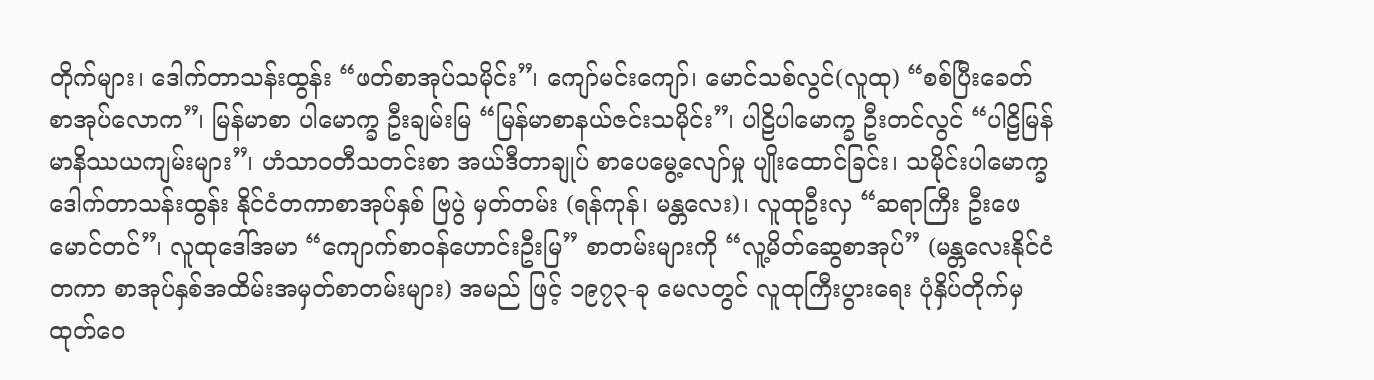တိုက်များ၊ ဒေါက်တာသန်းထွန်း “ဖတ်စာအုပ်သမိုင်း”၊ ကျော်မင်းကျော်၊ မောင်သစ်လွင်(လူထု) “စစ်ပြီးခေတ် စာအုပ်လောက”၊ မြန်မာစာ ပါမောက္ခ ဦးချမ်းမြ “မြန်မာစာနယ်ဇင်းသမိုင်း”၊ ပါဠိပါမောက္ခ ဦးတင်လွင် “ပါဠိမြန်မာနိဿယကျမ်းများ”၊ ဟံသာဝတီသတင်းစာ အယ်ဒီတာချုပ် စာပေမွေ့လျော်မှု ပျိုးထောင်ခြင်း၊ သမိုင်းပါမောက္ခ ဒေါက်တာသန်းထွန်း နိုင်ငံတကာစာအုပ်နှစ် ဗြပွဲ မှတ်တမ်း (ရန်ကုန်၊ မန္တလေး)၊ လူထုဦးလှ “ဆရာကြီး ဦးဖေမောင်တင်”၊ လူထုဒေါ်အမာ “ကျောက်စာဝန်ဟောင်းဦးမြ” စာတမ်းများကို “လူ့မိတ်ဆွေစာအုပ်” (မန္တလေးနိုင်ငံတကာ စာအုပ်နှစ်အထိမ်းအမှတ်စာတမ်းများ) အမည် ဖြင့် ၁၉၇၃-ခု မေလတွင် လူထုကြီးပွားရေး ပုံနှိပ်တိုက်မှထုတ်ဝေ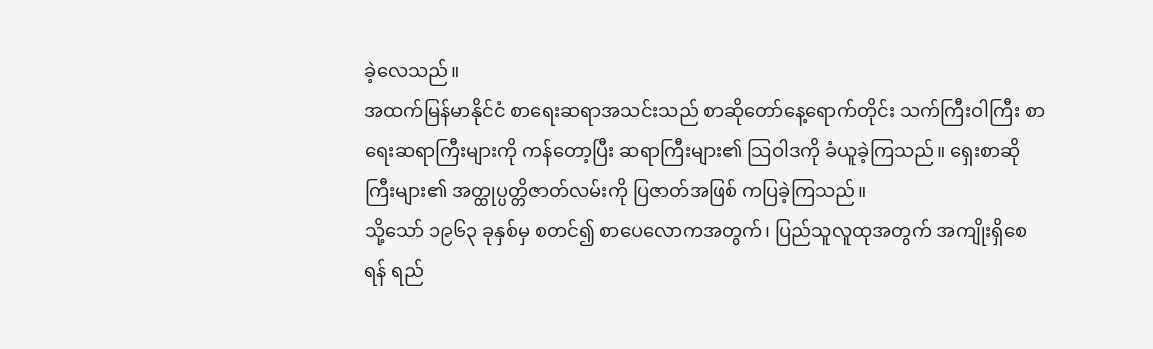ခဲ့လေသည်။
အထက်မြန်မာနိုင်ငံ စာရေးဆရာအသင်းသည် စာဆိုတော်နေ့ရောက်တိုင်း သက်ကြီးဝါကြီး စာရေးဆရာကြီးများကို ကန်တော့ပြီး ဆရာကြီးများ၏ သြဝါဒကို ခံယူခဲ့ကြသည်။ ရှေးစာဆိုကြီးများ၏ အတ္ထုပ္ပတ္တိဇာတ်လမ်းကို ပြဇာတ်အဖြစ် ကပြခဲ့ကြသည်။
သို့သော် ၁၉၆၃ ခုနှစ်မှ စတင်၍ စာပေလောကအတွက်၊ ပြည်သူလူထုအတွက် အကျိုးရှိစေရန် ရည်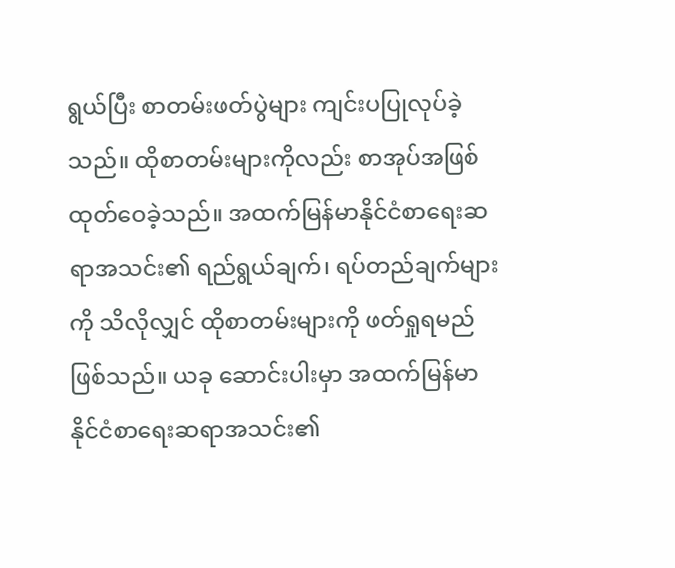ရွယ်ပြီး စာတမ်းဖတ်ပွဲများ ကျင်းပပြုလုပ်ခဲ့သည်။ ထိုစာတမ်းများကိုလည်း စာအုပ်အဖြစ် ထုတ်ဝေခဲ့သည်။ အထက်မြန်မာနိုင်ငံစာရေးဆရာအသင်း၏ ရည်ရွယ်ချက်၊ ရပ်တည်ချက်များကို သိလိုလျှင် ထိုစာတမ်းများကို ဖတ်ရှုရမည်ဖြစ်သည်။ ယခု ဆောင်းပါးမှာ အထက်မြန်မာနိုင်ငံစာရေးဆရာအသင်း၏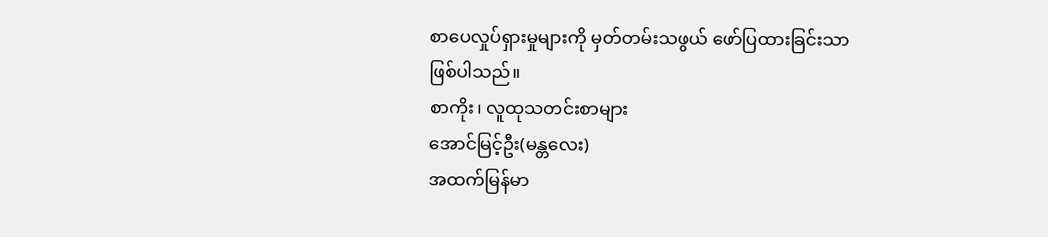စာပေလှုပ်ရှားမှုများကို မှတ်တမ်းသဖွယ် ဖော်ပြထားခြင်းသာ ဖြစ်ပါသည်။
စာကိုး၊ လူထုသတင်းစာများ
အောင်မြင့်ဦး(မန္တလေး)
အထက်မြန်မာ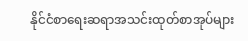နိုင်ငံစာရေးဆရာအသင်းထုတ်စာအုပ်များ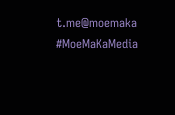t.me@moemaka
#MoeMaKaMedia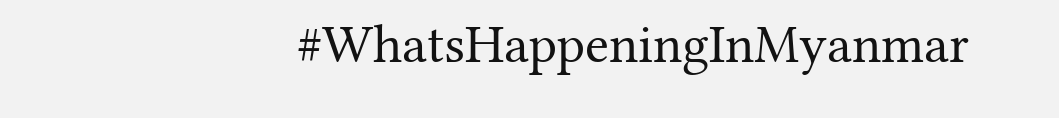#WhatsHappeningInMyanmar